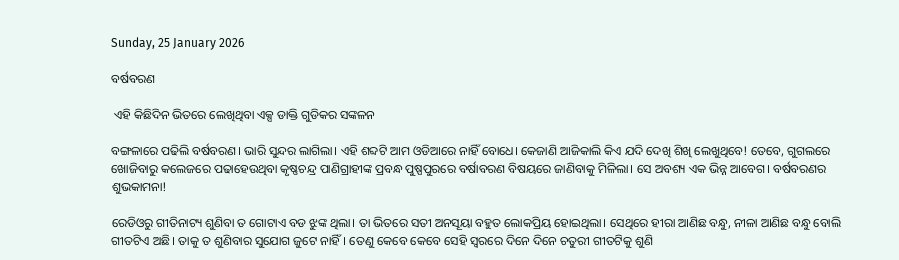Sunday, 25 January 2026

ବର୍ଷବରଣ

 ଏହି କିଛିଦିନ ଭିତରେ ଲେଖିଥିବା ଏକ୍ସ ଡାକ୍ତି ଗୁଡିକର ସଙ୍କଳନ

ବଙ୍ଗଳାରେ ପଢିଲି ବର୍ଷବରଣ। ଭାରି ସୁନ୍ଦର ଲାଗିଲା। ଏହି ଶବ୍ଦଟି ଆମ ଓଡିଆରେ ନାହିଁ ବୋଧେ। କେଜାଣି ଆଜିକାଲି କିଏ ଯଦି ଦେଖି ଶିଖି ଲେଖୁଥିବେ! ତେବେ, ଗୁଗଲରେ ଖୋଜିବାରୁ କଲେଜରେ ପଢାହେଉଥିବା କୃଷ୍ଣଚନ୍ଦ୍ର ପାଣିଗ୍ରାହୀଙ୍କ ପ୍ରବନ୍ଧ ପୁଷ୍ପପୁରରେ ବର୍ଷାବରଣ ବିଷୟରେ ଜାଣିବାକୁ ମିଳିଲା। ସେ ଅବଶ୍ୟ ଏକ ଭିନ୍ନ ଆବେଗ। ବର୍ଷବରଣର ଶୁଭକାମନା!

ରେଡିଓରୁ ଗୀତିନାଟ୍ୟ ଶୁଣିବା ତ ଗୋଟାଏ ବଡ ଝୁଙ୍କ ଥିଲା। ତା ଭିତରେ ସତୀ ଅନସୂୟା ବହୁତ ଲୋକପ୍ରିୟ ହୋଇଥିଲା। ସେଥିରେ ହୀରା ଆଣିଛ ବନ୍ଧୁ, ନୀଳା ଆଣିଛ ବନ୍ଧୁ ବୋଲି ଗୀତଟିଏ ଅଛି। ତାକୁ ତ ଶୁଣିବାର ସୁଯୋଗ ଜୁଟେ ନାହିଁ। ତେଣୁ କେବେ କେବେ ସେହି ସ୍ବରରେ ଦିନେ ଦିନେ ଚତୁରୀ ଗୀତଟିକୁ ଶୁଣି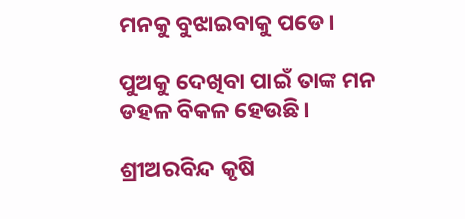ମନକୁ ବୁଝାଇବାକୁ ପଡେ।

ପୁଅକୁ ଦେଖିବା ପାଇଁ ତାଙ୍କ ମନ ଡହଳ ବିକଳ ହେଉଛି।

ଶ୍ରୀଅରବିନ୍ଦ କୃଷି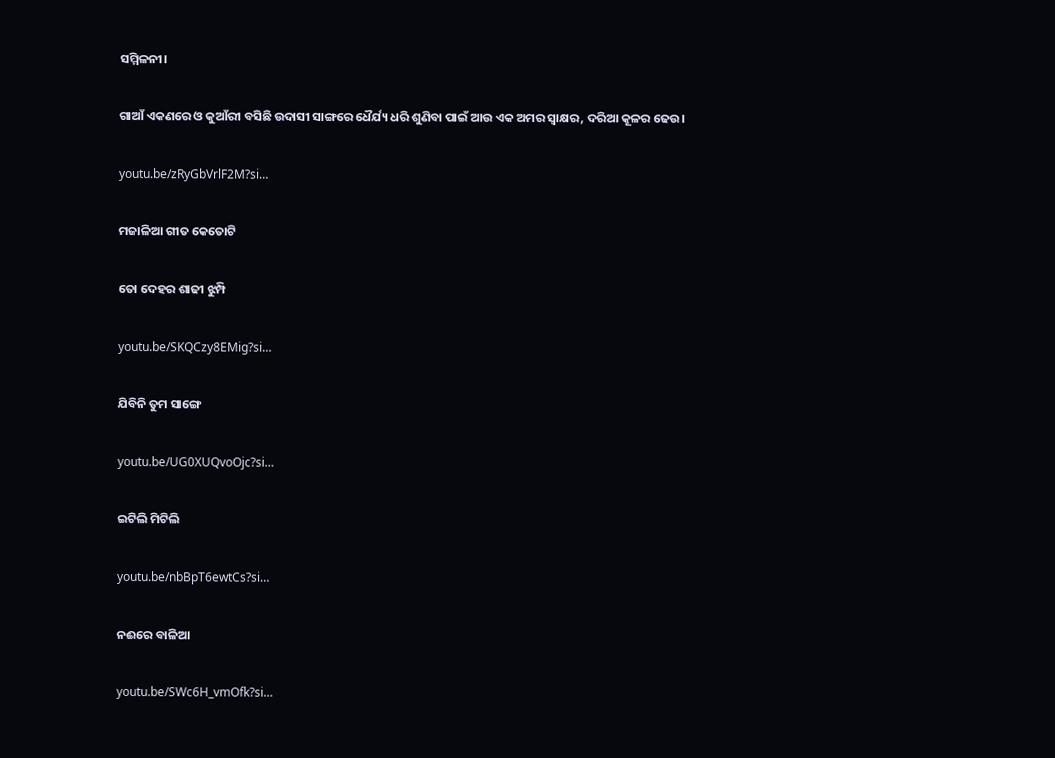ସମ୍ମିଳନୀ।

ଗାଆଁ ଏକଣରେ ଓ କୁଆଁରୀ ବସିଛି ଉଦାସୀ ସାଙ୍ଗରେ ଧୈର୍ଯ୍ୟ ଧରି ଶୁଣିବା ପାଇଁ ଆଉ ଏକ ଅମର ସ୍ବାକ୍ଷର, ଦରିଆ କୂଳର ଢେଉ।

youtu.be/zRyGbVrlF2M?si…

ମଜାଳିଆ ଗୀତ କେତୋଟି

ତୋ ଦେହର ଶାଢୀ ଝୁମ୍ପି

youtu.be/SKQCzy8EMig?si…

ଯିବିନି ତୁମ ସାଙ୍ଗେ

youtu.be/UG0XUQvoOjc?si…

ଇଟିଲି ମିଟିଲି

youtu.be/nbBpT6ewtCs?si…

ନଈରେ ବାଳିଆ

youtu.be/SWc6H_vmOfk?si…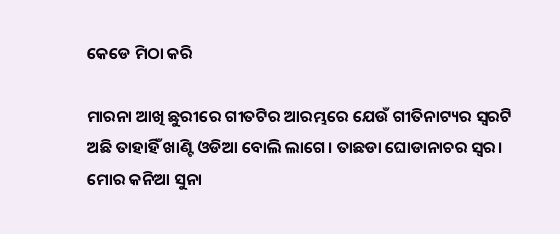କେଡେ ମିଠା କରି

ମାରନା ଆଖି ଛୁରୀରେ ଗୀତଟିର ଆରମ୍ଭରେ ଯେଉଁ ଗୀତିନାଟ୍ୟର ସ୍ବରଟି ଅଛି ତାହାହିଁ ଖାଣ୍ଟି ଓଡିଆ ବୋଲି ଲାଗେ। ତାଛଡା ଘୋଡାନାଚର ସ୍ବର। ମୋର କନିଆ ସୁନା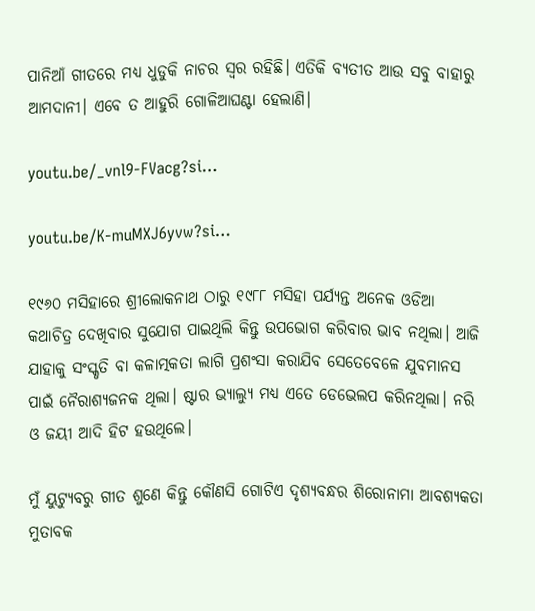ପାନିଆଁ ଗୀତରେ ମଧ୍ୟ ଧୁଡୁକି ନାଚର ସ୍ବର ରହିଛି। ଏତିକି ବ୍ୟତୀତ ଆଉ ସବୁ ବାହାରୁ ଆମଦାନୀ। ଏବେ ତ ଆହୁରି ଗୋଳିଆଘଣ୍ଟା ହେଲାଣି।

youtu.be/_vnl9-FVacg?si…

youtu.be/K-muMXJ6yvw?si…

୧୯୬୦ ମସିହାରେ ଶ୍ରୀଲୋକନାଥ ଠାରୁ ୧୯୮୮ ମସିହା ପର୍ଯ୍ୟନ୍ତ ଅନେକ ଓଡିଆ କଥାଚିତ୍ର ଦେଖିବାର ସୁଯୋଗ ପାଇଥିଲି କିନ୍ତୁ ଉପଭୋଗ କରିବାର ଭାବ ନଥିଲା। ଆଜି ଯାହାକୁ ସଂସ୍କୃତି ବା କଳାତ୍ମକତା ଲାଗି ପ୍ରଶଂସା କରାଯିବ ସେତେବେଳେ ଯୁବମାନସ ପାଇଁ ନୈରାଶ୍ୟଜନକ ଥିଲା। ଷ୍ଟାର ଭ୍ଯାଲ୍ଯୁ ମଧ୍ୟ ଏତେ ଡେଭେଲପ କରିନଥିଲା। ନରି ଓ ଜୟୀ ଆଦି ହିଟ ହଉଥିଲେ।

ମୁଁ ୟୁଟ୍ୟୁବରୁ ଗୀତ ଶୁଣେ କିନ୍ତୁ କୌଣସି ଗୋଟିଏ ଦୃଶ୍ୟବନ୍ଧର ଶିରୋନାମା ଆବଶ୍ୟକତା ମୁତାବକ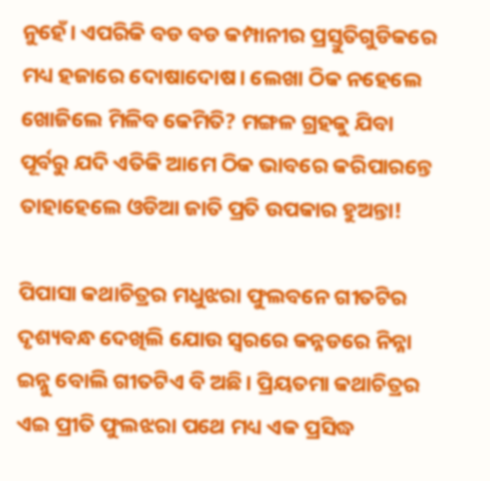ନୁହେଁ। ଏପରିକି ବଡ ବଡ କମ୍ପାନୀର ପ୍ରସ୍ତୁତିଗୁଡିକରେ ମଧ୍ୟ ହଜାରେ ଦୋଷାଦୋଷ। ଲେଖା ଠିକ ନହେଲେ ଖୋଜିଲେ ମିଳିବ କେମିତି? ମଙ୍ଗଳ ଗ୍ରହକୁ ଯିବା ପୂର୍ବରୁ ଯଦି ଏତିକି ଆମେ ଠିକ ଭାବରେ କରିପାରନ୍ତେ ତାହାହେଲେ ଓଡିଆ ଜାତି ପ୍ରତି ଉପକାର ହୁଅନ୍ତା!

ପିପାସା କଥାଚିତ୍ରର ମଧୁଝରା ଫୁଲବନେ ଗୀତଟିର ଦୃଶ୍ୟବନ୍ଧ ଦେଖିଲି ଯୋଉ ସ୍ବରରେ କନ୍ନଡରେ ନିନ୍ନା ଇନ୍ନୁ ବୋଲି ଗୀତଟିଏ ବି ଅଛି। ପ୍ରିୟତମା କଥାଚିତ୍ରର ଏଇ ପ୍ରୀତି ଫୁଲଝରା ପଥେ ମଧ୍ୟ ଏକ ପ୍ରସିଦ୍ଧ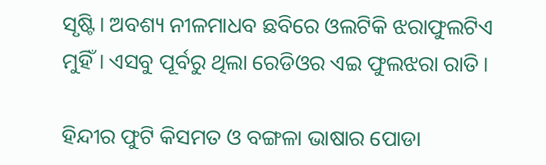ସୃଷ୍ଟି। ଅବଶ୍ୟ ନୀଳମାଧବ ଛବିରେ ଓଲଟିକି ଝରାଫୁଲଟିଏ ମୁହିଁ। ଏସବୁ ପୂର୍ବରୁ ଥିଲା ରେଡିଓର ଏଇ ଫୁଲଝରା ରାତି।

ହିନ୍ଦୀର ଫୁଟି କିସମତ ଓ ବଙ୍ଗଳା ଭାଷାର ପୋଡା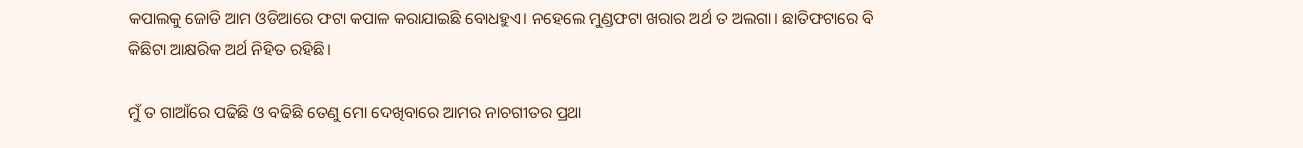କପାଲକୁ ଜୋଡି ଆମ ଓଡିଆରେ ଫଟା କପାଳ କରାଯାଇଛି ବୋଧହୁଏ। ନହେଲେ ମୁଣ୍ଡଫଟା ଖରାର ଅର୍ଥ ତ ଅଲଗା। ଛାତିଫଟାରେ ବି କିଛିଟା ଆକ୍ଷରିକ ଅର୍ଥ ନିହିତ ରହିଛି।

ମୁଁ ତ ଗାଆଁରେ ପଢିଛି ଓ ବଢିଛି ତେଣୁ ମୋ ଦେଖିବାରେ ଆମର ନାଚଗୀତର ପ୍ରଥା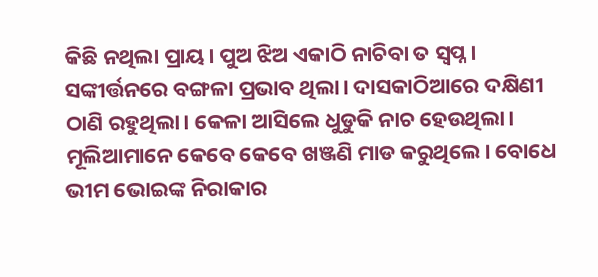କିଛି ନଥିଲା ପ୍ରାୟ। ପୁଅ ଝିଅ ଏକାଠି ନାଚିବା ତ ସ୍ବପ୍ନ। ସଙ୍କୀର୍ତ୍ତନରେ ବଙ୍ଗଳା ପ୍ରଭାବ ଥିଲା। ଦାସକାଠିଆରେ ଦକ୍ଷିଣୀ ଠାଣି ରହୁଥିଲା। କେଳା ଆସିଲେ ଧୁଡୁକି ନାଚ ହେଉଥିଲା। ମୂଲିଆମାନେ କେବେ କେବେ ଖଞ୍ଜଣି ମାଡ କରୁଥିଲେ। ବୋଧେ ଭୀମ ଭୋଇଙ୍କ ନିରାକାର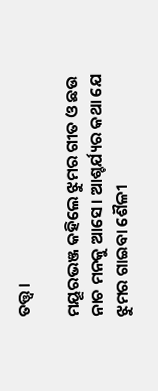ତତ୍ତ୍ବ।

ମୟୂରଭଞ୍ଜ କହିଲେ ଝୁମର ଗୀତ ଓ ଛଉ ନାଚ ମନକୁ ଆସେ। ଆଶ୍ଚର୍ଯ୍ୟର କଥା ଯେ ଝୁମର ଗାଇବା ଶୈଳୀ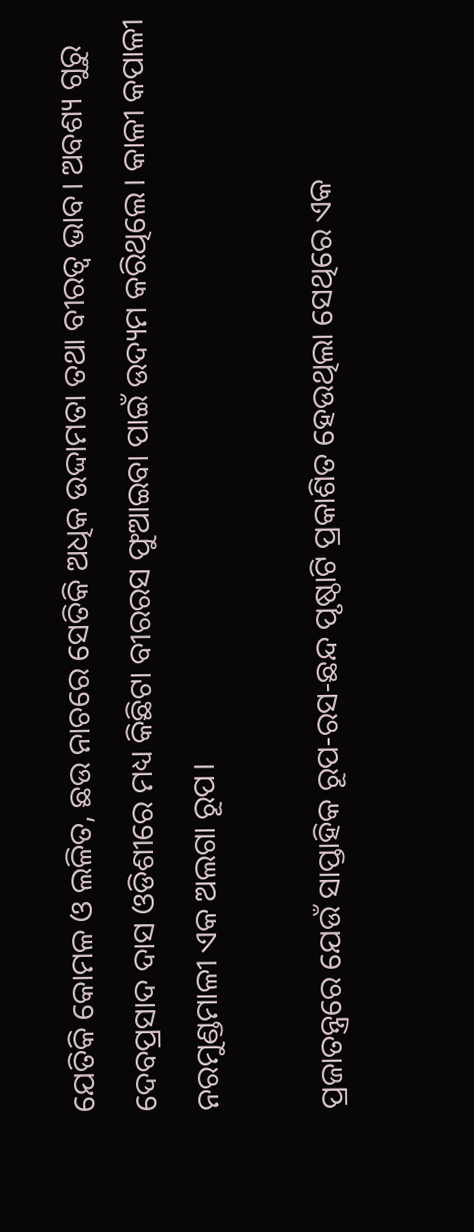ଯେତିକି କୋମଳ ଓ ଲଳିତ, ଛଉ ନାଚରେ ସେତିକି ଅଧିକ ଉଦ୍ଦାମତା ତଥା ବୀରତ୍ବ ଭାବ। ଅବଶ୍ୟ ଗୁରୁ ଦେବପ୍ରସାଦ ଦାସ ଓଡିଶୀରେ ମଧ୍ୟ କିଛିଟା ବୀରରସ ଫୁଆଇବା ପାଇଁ ଉଦ୍ୟମ କରିଥିଲେ। କାଳୀ କପାଳୀ ନରମୁଣ୍ଡମାଳୀ ଏକ ଅଲଗା ରୂପ।

ପ୍ରଜାତନ୍ତ୍ରରେ ଯେଉଁ ସାପ୍ତାହିକ ରୂପ-ରସ-ଛନ୍ଦ ପୃଷ୍ଠାଟି ପ୍ରକାଶିତ ହେଉଥିଲା ସେଥିରେ ଏକ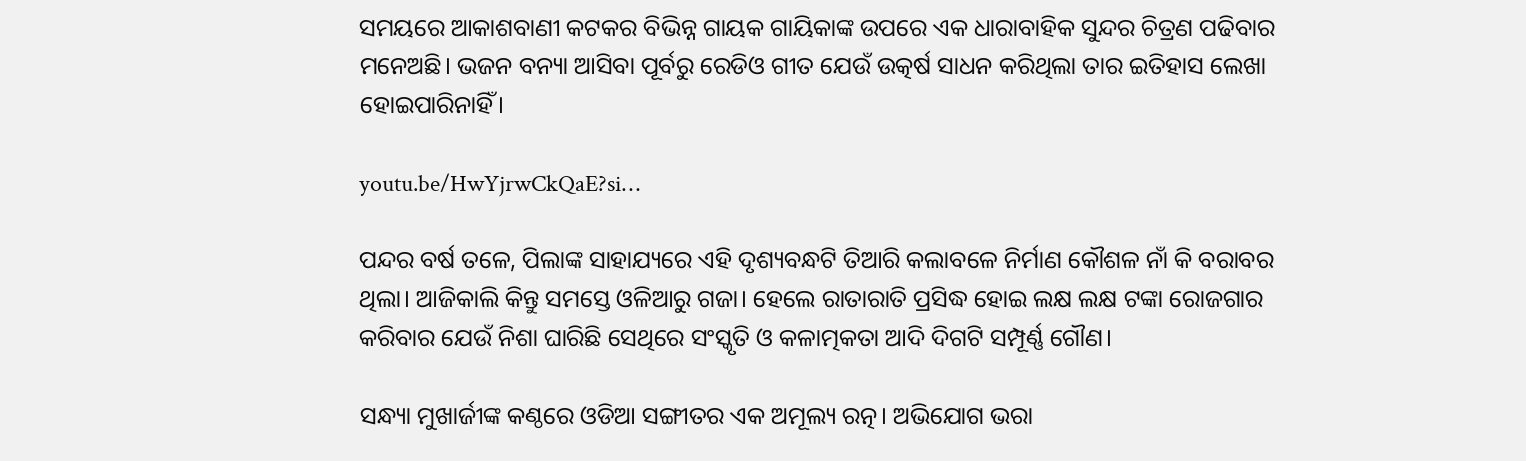ସମୟରେ ଆକାଶବାଣୀ କଟକର ବିଭିନ୍ନ ଗାୟକ ଗାୟିକାଙ୍କ ଉପରେ ଏକ ଧାରାବାହିକ ସୁନ୍ଦର ଚିତ୍ରଣ ପଢିବାର ମନେଅଛି। ଭଜନ ବନ୍ୟା ଆସିବା ପୂର୍ବରୁ ରେଡିଓ ଗୀତ ଯେଉଁ ଉତ୍କର୍ଷ ସାଧନ କରିଥିଲା ତାର ଇତିହାସ ଲେଖା ହୋଇପାରିନାହିଁ।

youtu.be/HwYjrwCkQaE?si…

ପନ୍ଦର ବର୍ଷ ତଳେ, ପିଲାଙ୍କ ସାହାଯ୍ୟରେ ଏହି ଦୃଶ୍ୟବନ୍ଧଟି ତିଆରି କଲାବଳେ ନିର୍ମାଣ କୌଶଳ ନାଁ କି ବରାବର ଥିଲା। ଆଜିକାଲି କିନ୍ତୁ ସମସ୍ତେ ଓଳିଆରୁ ଗଜା। ହେଲେ ରାତାରାତି ପ୍ରସିଦ୍ଧ ହୋଇ ଲକ୍ଷ ଲକ୍ଷ ଟଙ୍କା ରୋଜଗାର କରିବାର ଯେଉଁ ନିଶା ଘାରିଛି ସେଥିରେ ସଂସ୍କୃତି ଓ କଳାତ୍ମକତା ଆଦି ଦିଗଟି ସମ୍ପୂର୍ଣ୍ଣ ଗୌଣ।

ସନ୍ଧ୍ୟା ମୁଖାର୍ଜୀଙ୍କ କଣ୍ଠରେ ଓଡିଆ ସଙ୍ଗୀତର ଏକ ଅମୂଲ୍ୟ ରତ୍ନ। ଅଭିଯୋଗ ଭରା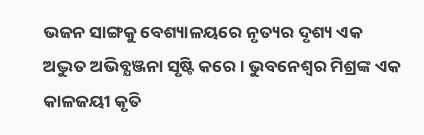ଭଜନ ସାଙ୍ଗକୁ ବେଶ୍ୟାଳୟରେ ନୃତ୍ୟର ଦୃଶ୍ୟ ଏକ ଅଦ୍ଭୁତ ଅଭିବ୍ଯଞ୍ଜନା ସୃଷ୍ଟି କରେ। ଭୁବନେଶ୍ବର ମିଶ୍ରଙ୍କ ଏକ କାଳଜୟୀ କୃତି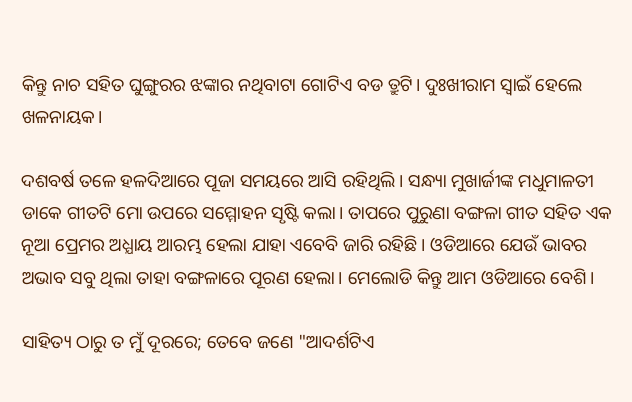କିନ୍ତୁ ନାଚ ସହିତ ଘୁଙ୍ଗୁରର ଝଙ୍କାର ନଥିବାଟା ଗୋଟିଏ ବଡ ତ୍ରୁଟି। ଦୁଃଖୀରାମ ସ୍ୱାଇଁ ହେଲେ ଖଳନାୟକ।

ଦଶବର୍ଷ ତଳେ ହଳଦିଆରେ ପୂଜା ସମୟରେ ଆସି ରହିଥିଲି। ସନ୍ଧ୍ୟା ମୁଖାର୍ଜୀଙ୍କ ମଧୁମାଳତୀ ଡାକେ ଗୀତଟି ମୋ ଉପରେ ସମ୍ମୋହନ ସୃଷ୍ଟି କଲା। ତାପରେ ପୁରୁଣା ବଙ୍ଗଳା ଗୀତ ସହିତ ଏକ ନୂଆ ପ୍ରେମର ଅଧ୍ଯାୟ ଆରମ୍ଭ ହେଲା ଯାହା ଏବେବି ଜାରି ରହିଛି। ଓଡିଆରେ ଯେଉଁ ଭାବର ଅଭାବ ସବୁ ଥିଲା ତାହା ବଙ୍ଗଳାରେ ପୂରଣ ହେଲା। ମେଲୋଡି କିନ୍ତୁ ଆମ ଓଡିଆରେ ବେଶି।

ସାହିତ୍ୟ ଠାରୁ ତ ମୁଁ ଦୂରରେ; ତେବେ ଜଣେ "ଆଦର୍ଶଟିଏ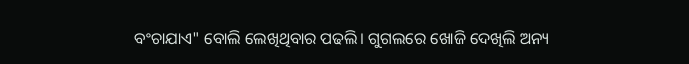ବଂଚାଯାଏ" ବୋଲି ଲେଖିଥିବାର ପଢଲି। ଗୁଗଲରେ ଖୋଜି ଦେଖିଲି ଅନ୍ୟ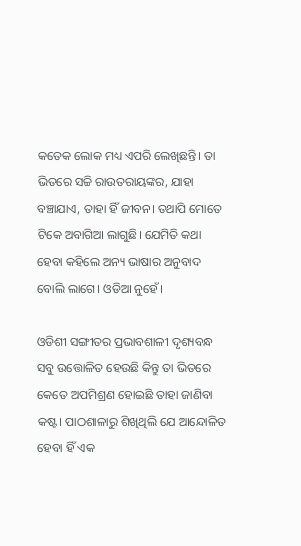କତେକ ଲୋକ ମଧ୍ୟ ଏପରି ଲେଖିଛନ୍ତି। ତା ଭିତରେ ସଚ୍ଚି ରାଉତରାୟଙ୍କର, ଯାହା ବଞ୍ଚାଯାଏ, ତାହା ହିଁ ଜୀବନ। ତଥାପି ମୋତେ ଟିକେ ଅବାଗିଆ ଲାଗୁଛି। ଯେମିତି କଥା ହେବା କହିଲେ ଅନ୍ୟ ଭାଷାର ଅନୁବାଦ ବୋଲି ଲାଗେ। ଓଡିଆ ନୁହେଁ।

ଓଡିଶୀ ସଙ୍ଗୀତର ପ୍ରଭାବଶାଳୀ ଦୃଶ୍ୟବନ୍ଧ ସବୁ ଉତ୍ତୋଳିତ ହେଉଛି କିନ୍ତୁ ତା ଭିତରେ କେତେ ଅପମିଶ୍ରଣ ହୋଇଛି ତାହା ଜାଣିବା କଷ୍ଟ। ପାଠଶାଳାରୁ ଶିଖିଥିଲି ଯେ ଆନ୍ଦୋଳିତ ହେବା ହିଁ ଏକ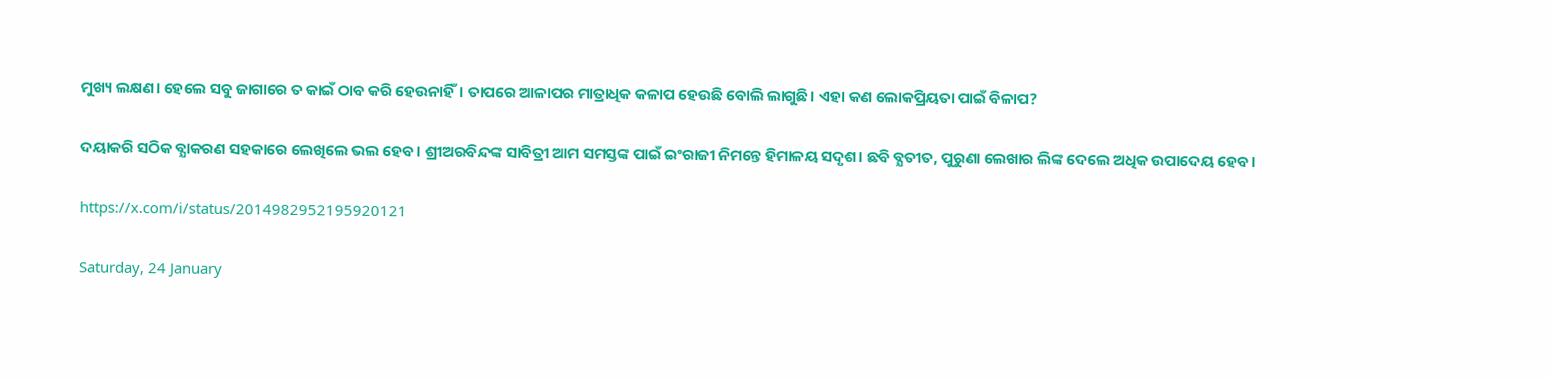ମୁଖ୍ୟ ଲକ୍ଷଣ। ହେଲେ ସବୁ ଜାଗାରେ ତ କାଇଁ ଠାବ କରି ହେଉନାହିଁ। ତାପରେ ଆଳାପର ମାତ୍ରାଧିକ କଳାପ ହେଉଛି ବୋଲି ଲାଗୁଛି। ଏହା କଣ ଲୋକପ୍ରିୟତା ପାଇଁ ବିଳାପ?

ଦୟାକରି ସଠିକ ବ୍ଯାକରଣ ସହକାରେ ଲେଖିଲେ ଭଲ ହେବ। ଶ୍ରୀଅରବିନ୍ଦଙ୍କ ସାବିତ୍ରୀ ଆମ ସମସ୍ତଙ୍କ ପାଇଁ ଇଂରାଜୀ ନିମନ୍ତେ ହିମାଳୟ ସଦୃଶ। ଛବି ବ୍ଯତୀତ, ପୁରୁଣା ଲେଖାର ଲିଙ୍କ ଦେଲେ ଅଧିକ ଉପାଦେୟ ହେବ।

https://x.com/i/status/2014982952195920121

Saturday, 24 January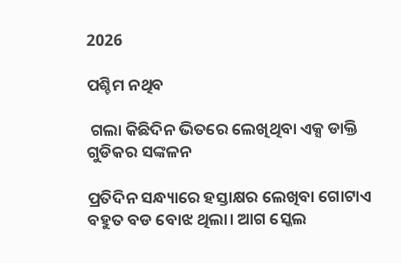2026

ପଶ୍ଚିମ ନଥିବ

 ଗଲା କିଛିଦିନ ଭିତରେ ଲେଖିଥିବା ଏକ୍ସ ଡାକ୍ତି ଗୁଡିକର ସଙ୍କଳନ

ପ୍ରତିଦିନ ସନ୍ଧ୍ୟାରେ ହସ୍ତାକ୍ଷର ଲେଖିବା ଗୋଟାଏ ବହୁତ ବଡ ବୋଝ ଥିଲା। ଆଗ ସ୍କେଲ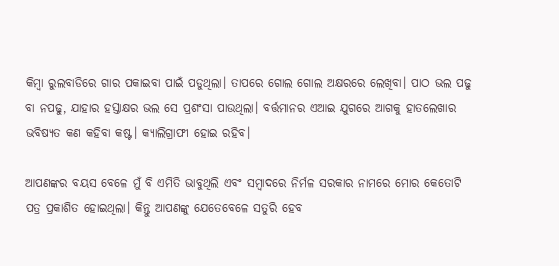କିମ୍ବା ରୁଲବାଡିରେ ଗାର ପକାଇବା ପାଇଁ ପଡୁଥିଲା। ତାପରେ ଗୋଲ ଗୋଲ ଅକ୍ଷରରେ ଲେଖିବା। ପାଠ ଭଲ ପଢୁ ବା ନପଢୁ, ଯାହାର ହସ୍ତାକ୍ଷର ଭଲ ସେ ପ୍ରଶଂସା ପାଉଥିଲା। ବର୍ତ୍ତମାନର ଏଆଇ ଯୁଗରେ ଆଗକୁ ହାତଲେଖାର ଭବିଷ୍ୟତ କଣ କହିବା କଷ୍ଟ। କ୍ଯାଲିଗ୍ରାଫୀ ହୋଇ ରହିବ।

ଆପଣଙ୍କର ବୟସ ବେଳେ ମୁଁ ବି ଏମିତି ଭାବୁଥିଲି ଏବଂ ସମ୍ବାଦରେ ନିର୍ମଳ ସରକାର ନାମରେ ମୋର କେତୋଟି ପତ୍ର ପ୍ରକାଶିତ ହୋଇଥିଲା। କିନ୍ତୁ ଆପଣଙ୍କୁ ଯେତେବେଳେ ସତୁରି ହେବ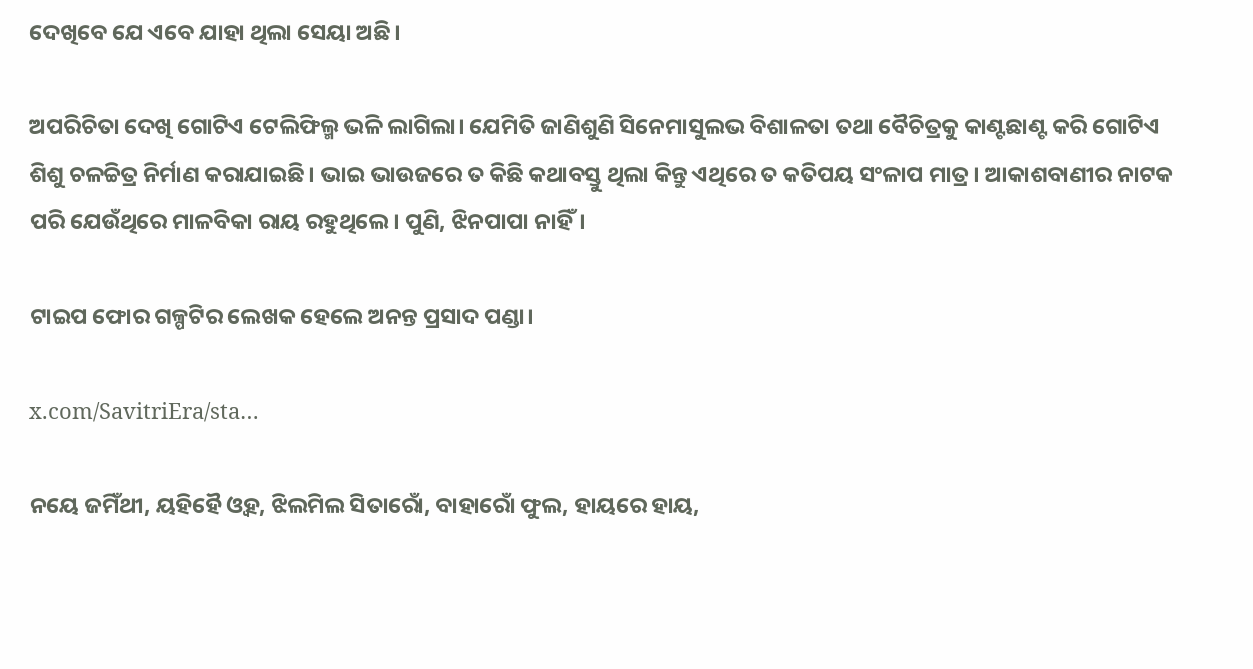ଦେଖିବେ ଯେ ଏବେ ଯାହା ଥିଲା ସେୟା ଅଛି।

ଅପରିଚିତା ଦେଖି ଗୋଟିଏ ଟେଲିଫିଲ୍ମ ଭଳି ଲାଗିଲା। ଯେମିତି ଜାଣିଶୁଣି ସିନେମାସୁଲଭ ବିଶାଳତା ତଥା ବୈଚିତ୍ରକୁ କାଣ୍ଟଛାଣ୍ଟ କରି ଗୋଟିଏ ଶିଶୁ ଚଳଚ୍ଚିତ୍ର ନିର୍ମାଣ କରାଯାଇଛି। ଭାଇ ଭାଉଜରେ ତ କିଛି କଥାବସ୍ତୁ ଥିଲା କିନ୍ତୁ ଏଥିରେ ତ କତିପୟ ସଂଳାପ ମାତ୍ର। ଆକାଶବାଣୀର ନାଟକ ପରି ଯେଉଁଥିରେ ମାଳବିକା ରାୟ ରହୁଥିଲେ। ପୁଣି, ଝିନପାପା ନାହିଁ।

ଟାଇପ ଫୋର ଗଳ୍ପଟିର ଲେଖକ ହେଲେ ଅନନ୍ତ ପ୍ରସାଦ ପଣ୍ଡା।

x.com/SavitriEra/sta…

ନୟେ ଜମିଁଥୀ, ୟହିହୈ ଓ୍ବହ, ଝିଲମିଲ ସିତାରୋଁ, ବାହାରୋଁ ଫୁଲ, ହାୟରେ ହାୟ,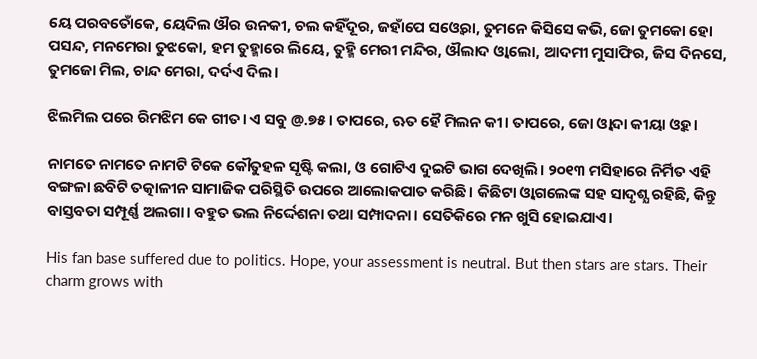ୟେ ପରବତୋଁକେ, ୟେଦିଲ ଔର ଉନକୀ, ଚଲ କହିଁଦୂର, ଜହାଁପେ ସଓ୍ବେରା, ତୁମନେ କିସିସେ କଭି, ଜୋ ତୁମକୋ ହୋ ପସନ୍ଦ, ମନମେରା ତୁଝକୋ, ହମ ତୁହ୍ମାରେ ଲିୟେ, ତୁହ୍ମି ମେରୀ ମନ୍ଦିର, ଔଲାଦ ଓ୍ବାଲୋ, ଆଦମୀ ମୁସାଫିର, ଜିସ ଦିନସେ, ତୁମଜୋ ମିଲ, ଚାନ୍ଦ ମେରା, ଦର୍ଦଏ ଦିଲ।

ଝିଲମିଲ ପରେ ରିମଝିମ କେ ଗୀତ। ଏ ସବୁ @.୭୫। ତାପରେ, ଋତ ହୈ ମିଲନ କୀ। ତାପରେ, ଜୋ ଓ୍ବାଦା କୀୟା ଓ୍ବହ।

ନାମତେ ନାମତେ ନାମଟି ଟିକେ କୌତୁହଳ ସୃଷ୍ଟି କଲା, ଓ ଗୋଟିଏ ଦୁଇଟି ଭାଗ ଦେଖିଲି। ୨୦୧୩ ମସିହାରେ ନିର୍ମିତ ଏହି ବଙ୍ଗଳା ଛବିଟି ତତ୍କାଳୀନ ସାମାଜିକ ପରିସ୍ଥିତି ଉପରେ ଆଲୋକପାତ କରିଛି। କିଛିଟା ଓ୍ବାଗଲେଙ୍କ ସହ ସାଦୃଶ୍ଯ ରହିଛି, କିନ୍ତୁ ବାସ୍ତବତା ସମ୍ପୂର୍ଣ୍ଣ ଅଲଗା। ବହୁତ ଭଲ ନିର୍ଦ୍ଦେଶନା ତଥା ସମ୍ପାଦନା। ସେତିକିରେ ମନ ଖୁସି ହୋଇଯାଏ।

His fan base suffered due to politics. Hope, your assessment is neutral. But then stars are stars. Their charm grows with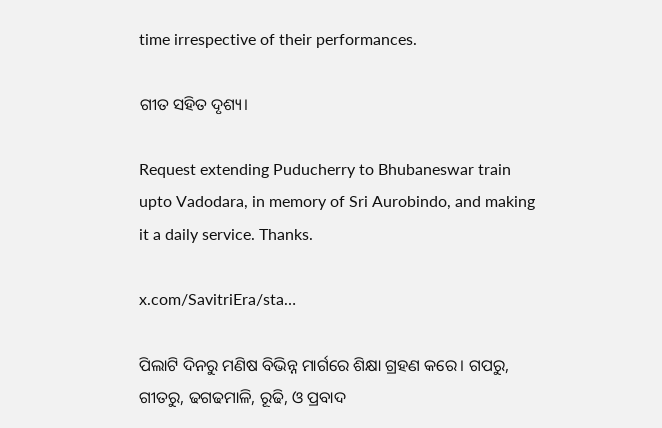time irrespective of their performances.

ଗୀତ ସହିତ ଦୃଶ୍ୟ।

Request extending Puducherry to Bhubaneswar train upto Vadodara, in memory of Sri Aurobindo, and making it a daily service. Thanks.

x.com/SavitriEra/sta…

ପିଲାଟି ଦିନରୁ ମଣିଷ ବିଭିନ୍ନ ମାର୍ଗରେ ଶିକ୍ଷା ଗ୍ରହଣ କରେ। ଗପରୁ, ଗୀତରୁ, ଢଗଢମାଳି, ରୂଢି, ଓ ପ୍ରବାଦ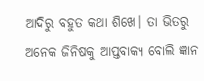ଆଦିରୁ ବହୁତ କଥା ଶିଖେ। ତା ଭିତରୁ ଅନେକ ଜିନିଷକୁ ଆପ୍ତବାକ୍ୟ ବୋଲି ଜ୍ଞାନ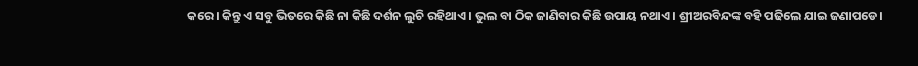କରେ। କିନ୍ତୁ ଏ ସବୁ ଭିତରେ କିଛି ନା କିଛି ଦର୍ଶନ ଲୁଚି ରହିଥାଏ। ଭୁଲ ବା ଠିକ ଜାଣିବାର କିଛି ଉପାୟ ନଥାଏ। ଶ୍ରୀଅରବିନ୍ଦଙ୍କ ବହି ପଢିଲେ ଯାଇ ଜଣାପଡେ।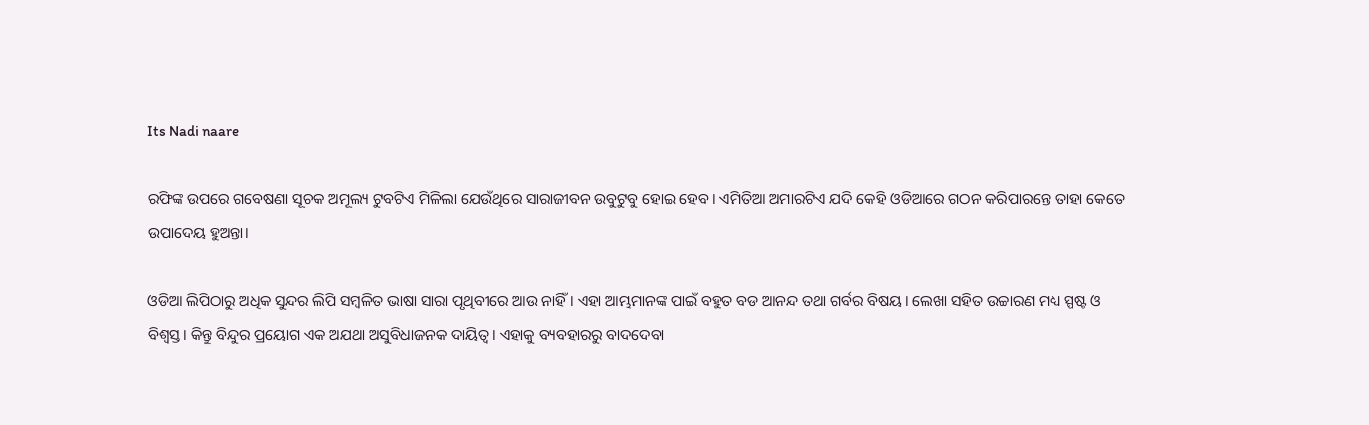Its Nadi naare

ରଫିଙ୍କ ଉପରେ ଗବେଷଣା ସୂଚକ ଅମୂଲ୍ୟ ଟୁବଟିଏ ମିଳିଲା ଯେଉଁଥିରେ ସାରାଜୀବନ ଉବୁଟୁବୁ ହୋଇ ହେବ। ଏମିତିଆ ଅମାରଟିଏ ଯଦି କେହି ଓଡିଆରେ ଗଠନ କରିପାରନ୍ତେ ତାହା କେତେ ଉପାଦେୟ ହୁଅନ୍ତା।

ଓଡିଆ ଲିପିଠାରୁ ଅଧିକ ସୁନ୍ଦର ଲିପି ସମ୍ବଳିତ ଭାଷା ସାରା ପୃଥିବୀରେ ଆଉ ନାହିଁ। ଏହା ଆମ୍ଭମାନଙ୍କ ପାଇଁ ବହୁତ ବଡ ଆନନ୍ଦ ତଥା ଗର୍ବର ବିଷୟ। ଲେଖା ସହିତ ଉଚ୍ଚାରଣ ମଧ୍ୟ ସ୍ପଷ୍ଟ ଓ ବିଶ୍ବସ୍ତ। କିନ୍ତୁ ବିନ୍ଦୁର ପ୍ରୟୋଗ ଏକ ଅଯଥା ଅସୁବିଧାଜନକ ଦାୟିତ୍ବ। ଏହାକୁ ବ୍ୟବହାରରୁ ବାଦଦେବା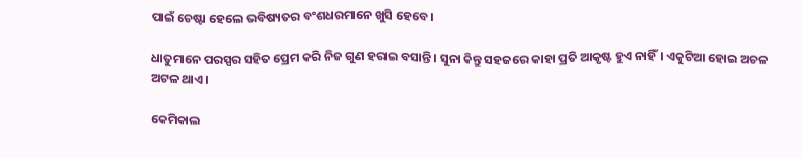ପାଇଁ ଚେଷ୍ଟା ହେଲେ ଭବିଷ୍ୟତର ବଂଶଧରମାନେ ଖୁସି ହେବେ।

ଧାତୁମାନେ ପରସ୍ପର ସହିତ ପ୍ରେମ କରି ନିଜ ଗୁଣ ହରାଇ ବସାନ୍ତି। ସୁନା କିନ୍ତୁ ସହଜରେ କାହା ପ୍ରତି ଆକୃଷ୍ଟ ହୁଏ ନାହିଁ। ଏକୁଟିଆ ହୋଇ ଅଚଳ ଅଟଳ ଥାଏ।

କେମିକାଲ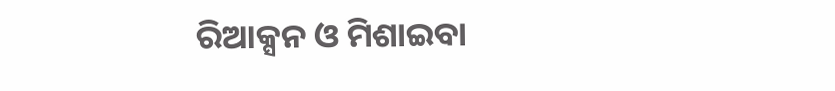ରିଆକ୍ସନ ଓ ମିଶାଇବା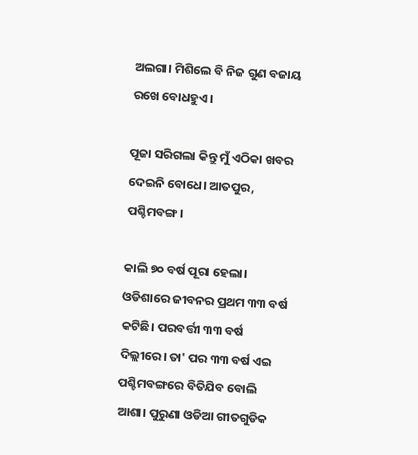ଅଲଗା। ମିଶିଲେ ବି ନିଜ ଗୁଣ ବଜାୟ ରଖେ ବୋଧହୁଏ।

ପୂଜା ସରିଗଲା କିନ୍ତୁ ମୁଁ ଏଠିକା ଖବର ଦେଇନି ବୋଧେ। ଆତପୁର, ପଶ୍ଚିମବଙ୍ଗ।

କାଲି ୭୦ ବର୍ଷ ପୂରା ହେଲା। ଓଡିଶାରେ ଜୀବନର ପ୍ରଥମ ୩୩ ବର୍ଷ କଟିଛି। ପରବର୍ତ୍ତୀ ୩୩ ବର୍ଷ ଦିଲ୍ଲୀରେ। ତା' ପର ୩୩ ବର୍ଷ ଏଇ ପଶ୍ଚିମବଙ୍ଗରେ ବିତିଯିବ ବୋଲି ଆଶା। ପୁରୁଣା ଓଡିଆ ଗୀତଗୁଡିକ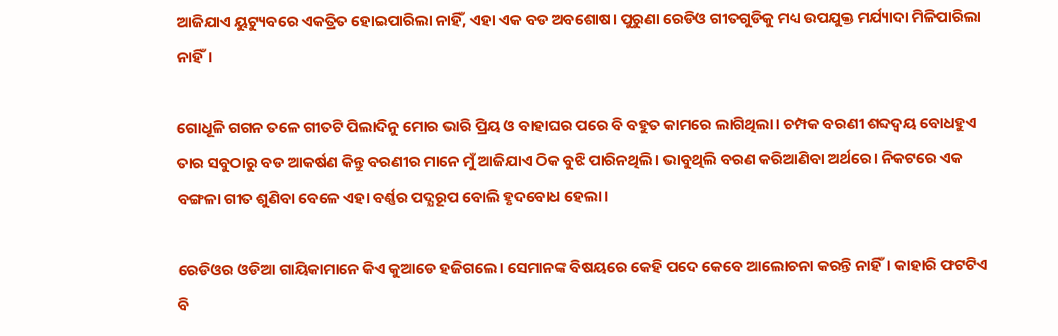ଆଜିଯାଏ ୟୁଟ୍ୟୁବରେ ଏକତ୍ରିତ ହୋଇପାରିଲା ନାହିଁ, ଏହା ଏକ ବଡ ଅବଶୋଷ। ପୁରୁଣା ରେଡିଓ ଗୀତଗୁଡିକୁ ମଧ୍ୟ ଉପଯୁକ୍ତ ମର୍ଯ୍ୟାଦା ମିଳିପାରିଲା ନାହିଁ।

ଗୋଧୂଳି ଗଗନ ତଳେ ଗୀତଟି ପିଲାଦିନୁ ମୋର ଭାରି ପ୍ରିୟ ଓ ବାହାଘର ପରେ ବି ବହୁତ କାମରେ ଲାଗିଥିଲା। ଚମ୍ପକ ବରଣୀ ଶବ୍ଦଦ୍ଵୟ ବୋଧହୁଏ ତାର ସବୁଠାରୁ ବଡ ଆକର୍ଷଣ କିନ୍ତୁ ବରଣୀର ମାନେ ମୁଁ ଆଜିଯାଏ ଠିକ ବୁଝି ପାରିନଥିଲି। ଭାବୁଥିଲି ବରଣ କରିଆଣିବା ଅର୍ଥରେ। ନିକଟରେ ଏକ ବଙ୍ଗଳା ଗୀତ ଶୁଣିବା ବେଳେ ଏହା ବର୍ଣ୍ଣର ପଦ୍ଯରୂପ ବୋଲି ହୃଦବୋଧ ହେଲା।

ରେଡିଓର ଓଡିଆ ଗାୟିକାମାନେ କିଏ କୁଆଡେ ହଜିଗଲେ। ସେମାନଙ୍କ ବିଷୟରେ କେହି ପଦେ କେବେ ଆଲୋଚନା କରନ୍ତି ନାହିଁ। କାହାରି ଫଟଟିଏ ବି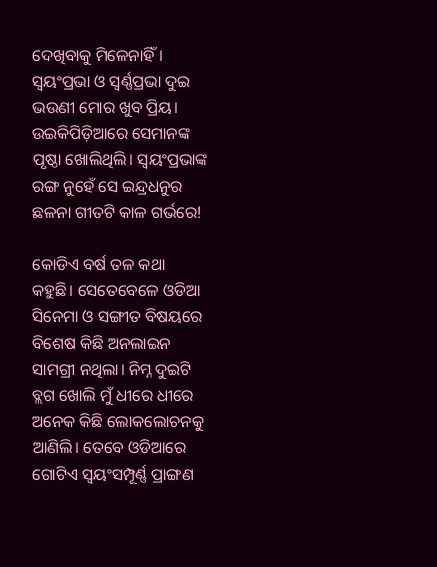ଦେଖିବାକୁ ମିଳେନାହିଁ। ସ୍ବୟଂପ୍ରଭା ଓ ସ୍ବର୍ଣ୍ଣପ୍ରଭା ଦୁଇ ଭଉଣୀ ମୋର ଖୁବ ପ୍ରିୟ। ଉଇକିପିଡ଼ିଆରେ ସେମାନଙ୍କ ପୃଷ୍ଠା ଖୋଲିଥିଲି। ସ୍ବୟଂପ୍ରଭାଙ୍କ ରଙ୍ଗ ନୁହେଁ ସେ ଇନ୍ଦ୍ରଧନୁର ଛଳନା ଗୀତଟି କାଳ ଗର୍ଭରେ!

କୋଡିଏ ବର୍ଷ ତଳ କଥା କହୁଛି। ସେତେବେଳେ ଓଡିଆ ସିନେମା ଓ ସଙ୍ଗୀତ ବିଷୟରେ ବିଶେଷ କିଛି ଅନଲାଇନ ସାମଗ୍ରୀ ନଥିଲା। ନିମ୍ନ ଦୁଇଟି ବ୍ଲଗ ଖୋଲି ମୁଁ ଧୀରେ ଧୀରେ ଅନେକ କିଛି ଲୋକଲୋଚନକୁ ଆଣିଲି। ତେବେ ଓଡିଆରେ ଗୋଟିଏ ସ୍ବୟଂସମ୍ପୂର୍ଣ୍ଣ ପ୍ରାଙ୍ଗଣ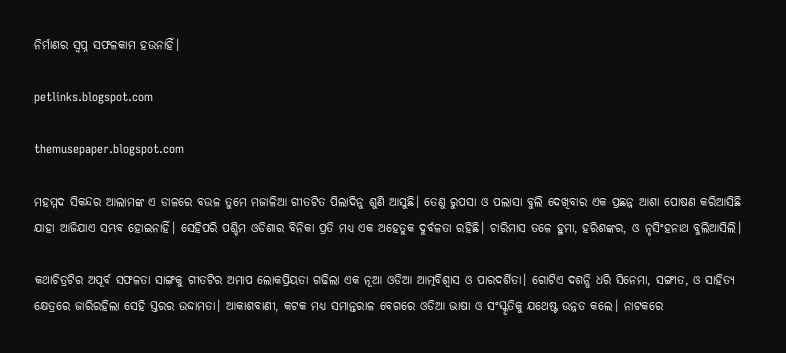ନିର୍ମାଣର ସ୍ବପ୍ନ ସଫଳକାମ ହଉନାହିଁ।

petlinks.blogspot.com

themusepaper.blogspot.com

ମହମ୍ମଦ ସିକନ୍ଦର ଆଲାମଙ୍କ ଏ ଡାଳରେ ବଉଳ ତୁମେ ମଜାଳିଆ ଗୀତଟିତ ପିଲାଦିନୁ ଶୁଣି ଆସୁଛି। ତେଣୁ ରୁପସା ଓ ପଲାସା ବୁଲି ଦେଖିବାର ଏକ ପ୍ରଛନ୍ନ ଆଶା ପୋଷଣ କରିଆସିଛି ଯାହା ଆଜିଯାଏ ସମ୍ଭବ ହୋଇନାହିଁ। ସେହିପରି ପଶ୍ଚିମ ଓଡିଶାର ବିନିକା ପ୍ରତି ମଧ୍ଯ ଏକ ଅହେତୁକ ଦୁର୍ବଳତା ରହିଛି। ଚାରିମାସ ତଳେ ହୁମା, ହରିଶଙ୍କର, ଓ ନୃସିଂହନାଥ ବୁଲିଆସିଲି।

କଥାଚିତ୍ରଟିର ଅପୂର୍ବ ସଫଳତା ସାଙ୍ଗକୁ ଗୀତଟିର ଅମାପ ଲୋକପ୍ରିୟତା ଗଢିଲା ଏକ ନୂଆ ଓଡିଆ ଆତ୍ମବିଶ୍ୱାସ ଓ ପାରଦର୍ଶିତା। ଗୋଟିଏ ଦଶନ୍ଧି ଧରି ସିନେମା, ସଙ୍ଗୀତ, ଓ ସାହିତ୍ୟ କ୍ଷେତ୍ରରେ ଜାରିରହିଲା ସେହି ସ୍ତରର ଉଦ୍ଦାମତା। ଆକାଶବାଣୀ, କଟକ ମଧ୍ୟ ସମାନ୍ତରାଳ ବେଗରେ ଓଡିଆ ଭାଷା ଓ ସଂସ୍କୃତିକୁ ଯଥେଷ୍ଟ ଉନ୍ନତ କଲେ। ନାଟକରେ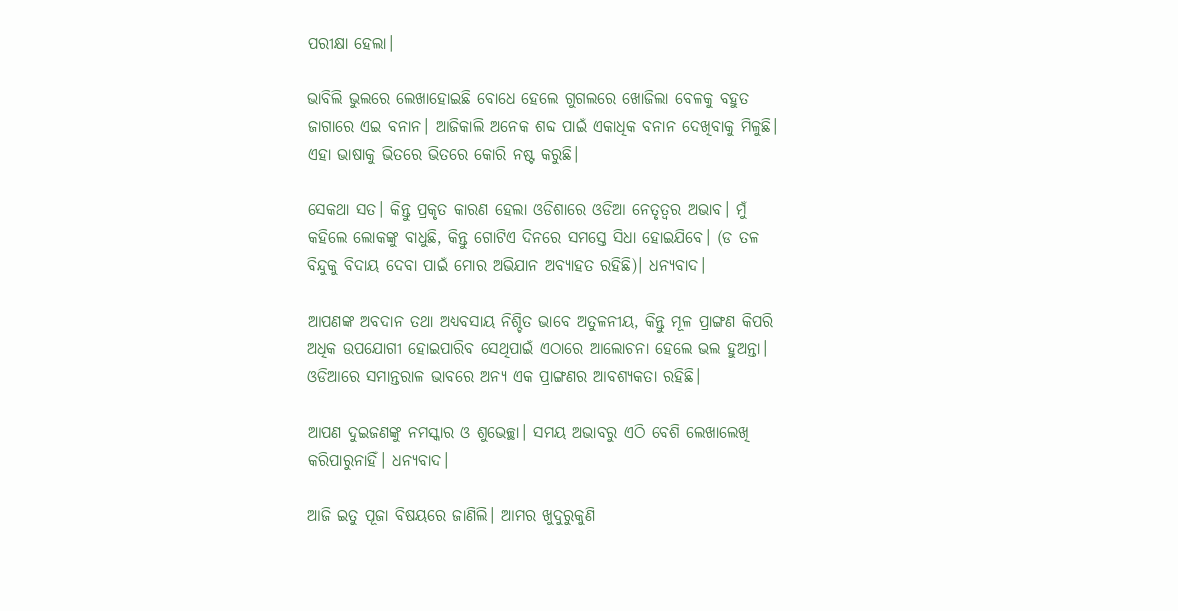ପରୀକ୍ଷା ହେଲା।

ଭାବିଲି ଭୁଲରେ ଲେଖାହୋଇଛି ବୋଧେ ହେଲେ ଗୁଗଲରେ ଖୋଜିଲା ବେଳକୁ ବହୁତ ଜାଗାରେ ଏଇ ବନାନ। ଆଜିକାଲି ଅନେକ ଶବ୍ଦ ପାଇଁ ଏକାଧିକ ବନାନ ଦେଖିବାକୁ ମିଳୁଛି। ଏହା ଭାଷାକୁ ଭିତରେ ଭିତରେ କୋରି ନଷ୍ଟ କରୁଛି।

ସେକଥା ସତ। କିନ୍ତୁ ପ୍ରକୃତ କାରଣ ହେଲା ଓଡିଶାରେ ଓଡିଆ ନେତୃତ୍ବର ଅଭାବ। ମୁଁ କହିଲେ ଲୋକଙ୍କୁ ବାଧୁଛି, କିନ୍ତୁ ଗୋଟିଏ ଦିନରେ ସମସ୍ତେ ସିଧା ହୋଇଯିବେ। (ଡ ତଳ ବିନ୍ଦୁକୁ ବିଦାୟ ଦେବା ପାଇଁ ମୋର ଅଭିଯାନ ଅବ୍ୟାହତ ରହିଛି)। ଧନ୍ୟବାଦ।

ଆପଣଙ୍କ ଅବଦାନ ତଥା ଅଧ୍ୟବସାୟ ନିଶ୍ଚିତ ଭାବେ ଅତୁଳନୀୟ, କିନ୍ତୁ ମୂଳ ପ୍ରାଙ୍ଗଣ କିପରି ଅଧିକ ଉପଯୋଗୀ ହୋଇପାରିବ ସେଥିପାଇଁ ଏଠାରେ ଆଲୋଚନା ହେଲେ ଭଲ ହୁଅନ୍ତା। ଓଡିଆରେ ସମାନ୍ତରାଳ ଭାବରେ ଅନ୍ୟ ଏକ ପ୍ରାଙ୍ଗଣର ଆବଶ୍ୟକତା ରହିଛି।

ଆପଣ ଦୁଇଜଣଙ୍କୁ ନମସ୍କାର ଓ ଶୁଭେଚ୍ଛା। ସମୟ ଅଭାବରୁ ଏଠି ବେଶି ଲେଖାଲେଖି କରିପାରୁନାହିଁ। ଧନ୍ୟବାଦ।

ଆଜି ଇତୁ ପୂଜା ବିଷୟରେ ଜାଣିଲି। ଆମର ଖୁଦୁରୁକୁଣି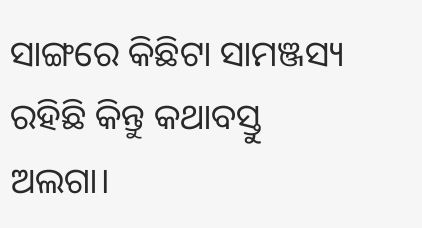ସାଙ୍ଗରେ କିଛିଟା ସାମଞ୍ଜସ୍ୟ ରହିଛି କିନ୍ତୁ କଥାବସ୍ତୁ ଅଲଗା।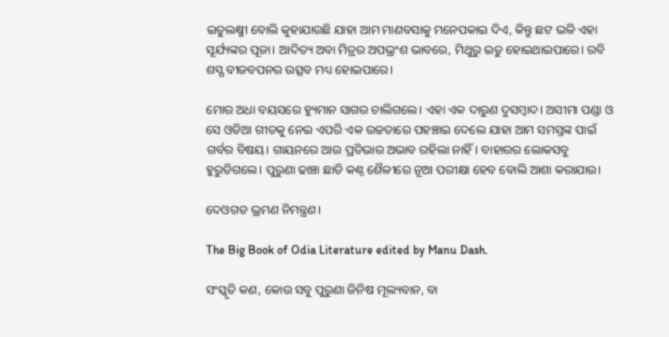ଇତୁଲକ୍ଷ୍ମୀ ବୋଲି କୁହାଯାଉଛି ଯାହା ଆମ ମାଣବସାକୁ ମନେପକାଇ ଦିଏ, କିନ୍ତୁ ଛଟ ଭଳି ଏହା ସୂର୍ଯ୍ୟଙ୍କର ପୂଜା। ଆଦିତ୍ୟ ଅବା ମିତ୍ରର ଅପଭ୍ରଂଶ ଭାବରେ, ମିଥୁରୁ ଇତୁ ହୋଇଥାଇପାରେ। ରବି ଶସ୍ଯ ବୀଜବପନର ଉତ୍ସବ ମଧ୍ୟ ହୋଇପାରେ।

ମୋର ଅଧା ବୟସରେ ହ୍ୟୁମାନ ସାଗର ଚାଲିଗଲେ। ଏହା ଏକ ଦାରୁଣ ଦୁସମ୍ବାଦ। ଅସୀମା ପଣ୍ଡା ଓ ସେ ଓଡିଆ ଗୀତକୁ ନେଇ ଏପରି ଏକ ଉଚ୍ଚତାରେ ପହଞ୍ଚାଇ ଦେଲେ ଯାହା ଆମ ସମସ୍ତଙ୍କ ପାଇଁ ଗର୍ବର ବିଷୟ। ଗାୟନରେ ଆଉ ପ୍ରତିଭାର ଅଭାବ ରହିଲା ନାହିଁ। ବାହାରର ଲୋକସବୁ ହୁରୁଡିଗଲେ। ପୁରୁଣା ଢାଞ୍ଚା ଛାଡି କଣ୍ଠ ଶୈଳୀରେ ନୂଆ ପରୀକ୍ଷା ହେବ ବୋଲି ଆଶା କରାଯାଉ।

ଦେଓଗଡ ଭ୍ରମଣ ନିମନ୍ତ୍ରଣ।

The Big Book of Odia Literature edited by Manu Dash.

ସଂସ୍କୃତି କଣ, କୋଉ ସବୁ ପୁରୁଣା ଜିନିଷ ମୂଲ୍ୟବାନ, ବା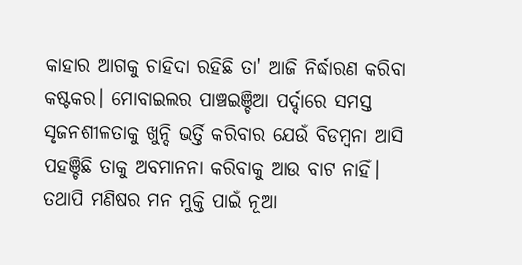କାହାର ଆଗକୁ ଚାହିଦା ରହିଛି ତା' ଆଜି ନିର୍ଦ୍ଧାରଣ କରିବା କଷ୍ଟକର। ମୋବାଇଲର ପାଞ୍ଚଇଞ୍ଚିଆ ପର୍ଦ୍ଦାରେ ସମସ୍ତ ସୃଜନଶୀଳତାକୁ ଖୁନ୍ଦି ଭର୍ତ୍ତି କରିବାର ଯେଉଁ ବିଡମ୍ବନା ଆସି ପହଞ୍ଚିଛି ତାକୁ ଅବମାନନା କରିବାକୁ ଆଉ ବାଟ ନାହିଁ। ତଥାପି ମଣିଷର ମନ ମୁକ୍ତି ପାଇଁ ନୂଆ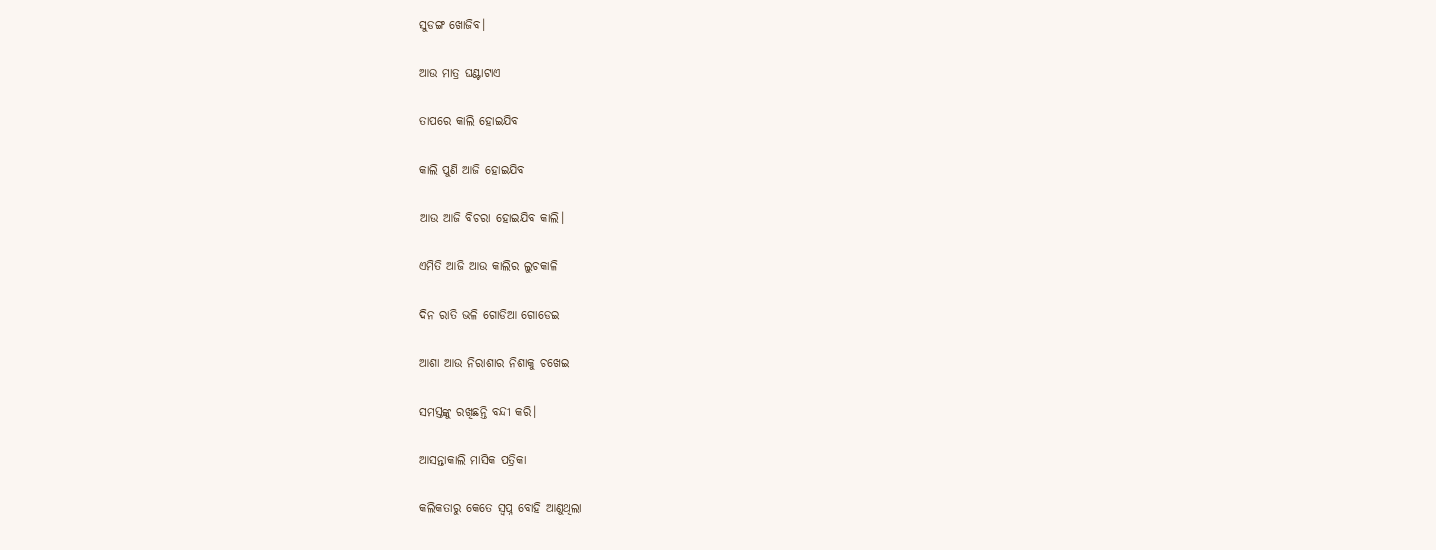ସୁଡଙ୍ଗ ଖୋଜିବ।

ଆଉ ମାତ୍ର ଘଣ୍ଟାଟାଏ

ତାପରେ କାଲି ହୋଇଯିବ

କାଲି ପୁଣି ଆଜି ହୋଇଯିବ

ଆଉ ଆଜି ବିଚରା ହୋଇଯିବ କାଲି।

ଏମିତି ଆଜି ଆଉ କାଲିର ଲୁଚକାଳି

ଦିନ ରାତି ଭଳି ଗୋଡିଆ ଗୋଡେଇ

ଆଶା ଆଉ ନିରାଶାର ନିଶାକୁ ଚଖେଇ

ସମସ୍ତଙ୍କୁ ରଖିଛନ୍ତି ବନ୍ଦୀ କରି।

ଆସନ୍ତାକାଲି ମାସିକ ପତ୍ରିକା

କଲିକତାରୁ କେତେ ସ୍ବପ୍ନ ବୋହି ଆଣୁଥିଲା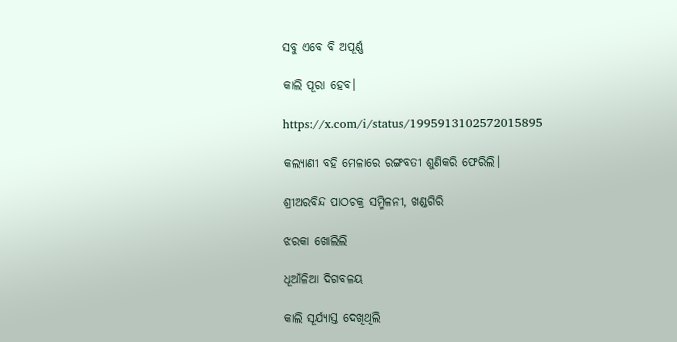ସବୁ ଏବେ ବି ଅପୂର୍ଣ୍ଣ

କାଲି ପୂରା ହେବ।

https://x.com/i/status/1995913102572015895

କଲ୍ୟାଣୀ ବହି ମେଳାରେ ରଙ୍ଗବତୀ ଶୁଣିକରି ଫେରିଲି।

ଶ୍ରୀଅରବିନ୍ଦ ପାଠଚକ୍ର ସମ୍ମିଳନୀ, ଖଣ୍ଡଗିରି

ଝରକା ଖୋଲିଲି

ଧୂଆଁଳିଆ ଦିଗବଳୟ

କାଲି ସୂର୍ଯ୍ୟାସ୍ତ ଦେଖିଥିଲି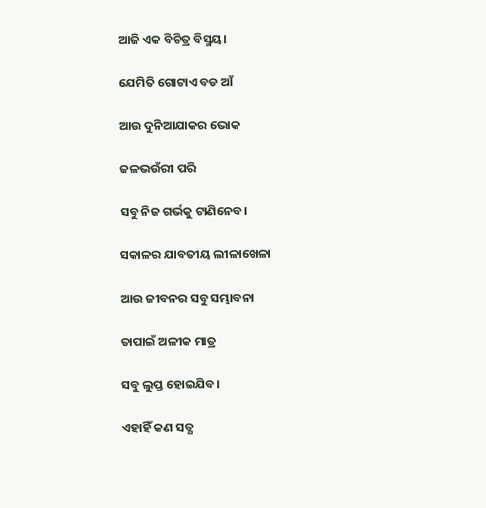ଆଜି ଏକ ବିଚିତ୍ର ବିସ୍ମୟ।

ଯେମିତି ଗୋଟାଏ ବଡ ଆଁ

ଆଉ ଦୁନିଆଯାକର ଭୋକ

ଜଳଭଉଁରୀ ପରି

ସବୁ ନିଜ ଗର୍ଭକୁ ଟାଣିନେବ।

ସକାଳର ଯାବତୀୟ ଲୀଳାଖେଳା

ଆଉ ଜୀବନର ସବୁ ସମ୍ଭାବନା

ତାପାଇଁ ଅଳୀକ ମାତ୍ର

ସବୁ ଲୁପ୍ତ ହୋଇଯିବ।

ଏହାହିଁ କଣ ସତ୍ଯ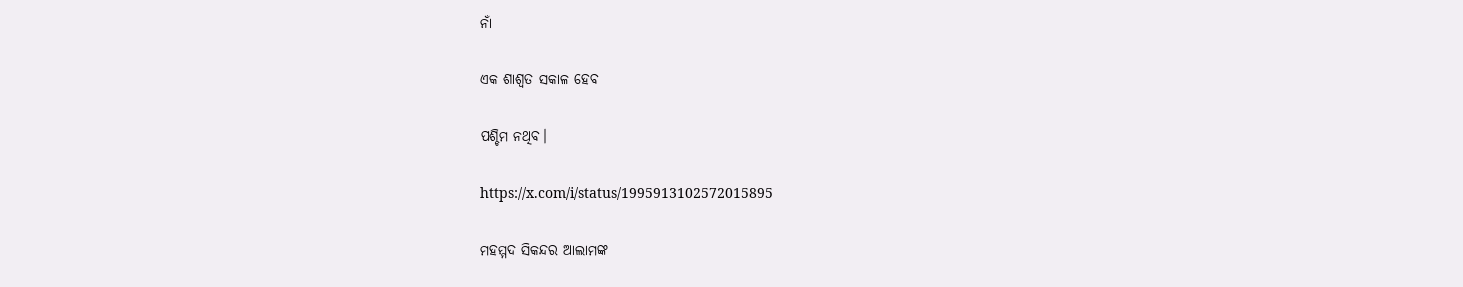ନାଁ

ଏକ ଶାଶ୍ଵତ ସକାଳ ହେବ

ପଶ୍ଚିମ ନଥିବ।

https://x.com/i/status/1995913102572015895

ମହମ୍ମଦ ସିକନ୍ଦର ଆଲାମଙ୍କ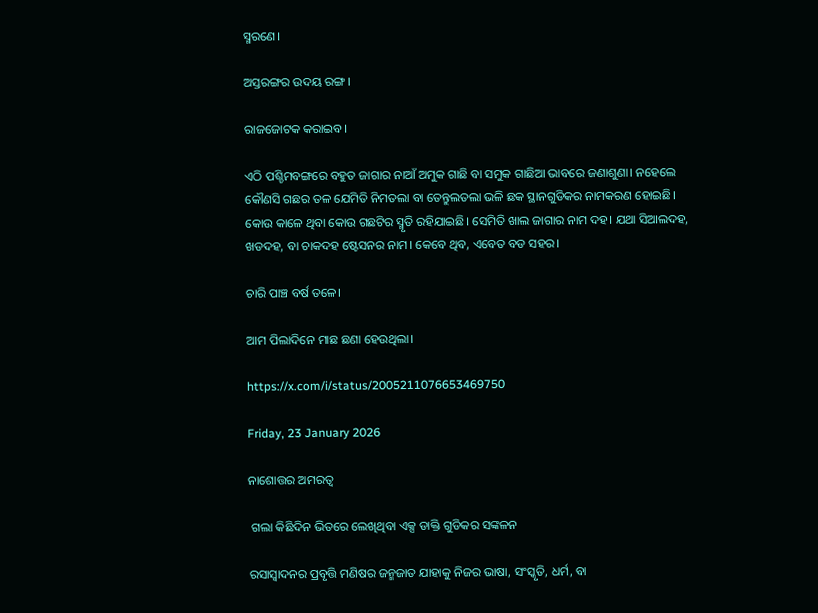ସ୍ମରଣେ।

ଅସ୍ତରଙ୍ଗର ଉଦୟ ରଙ୍ଗ।

ରାଜଜୋଟକ କରାଇବ।

ଏଠି ପଶ୍ଚିମବଙ୍ଗରେ ବହୁତ ଜାଗାର ନାଆଁ ଅମୁକ ଗାଛି ବା ସମୁକ ଗାଛିଆ ଭାବରେ ଜଣାଶୁଣା। ନହେଲେ କୌଣସି ଗଛର ତଳ ଯେମିତି ନିମତଲା ବା ତେନ୍ତୁଲତଲା ଭଳି ଛକ ସ୍ଥାନଗୁଡିକର ନାମକରଣ ହୋଇଛି। କୋଉ କାଳେ ଥିବା କୋଉ ଗଛଟିର ସ୍ମୃତି ରହିଯାଇଛି। ସେମିତି ଖାଲ ଜାଗାର ନାମ ଦହ। ଯଥା ସିଆଲଦହ, ଖଡଦହ, ବା ଚାକଦହ ଷ୍ଟେସନର ନାମ। କେବେ ଥିବ, ଏବେତ ବଡ ସହର।

ଚାରି ପାଞ୍ଚ ବର୍ଷ ତଳେ।

ଆମ ପିଲାଦିନେ ମାଛ ଛଣା ହେଉଥିଲା।

https://x.com/i/status/2005211076653469750

Friday, 23 January 2026

ନାଶୋତ୍ତର ଅମରତ୍ବ

 ଗଲା କିଛିଦିନ ଭିତରେ ଲେଖିଥିବା ଏକ୍ସ ଡାକ୍ତି ଗୁଡିକର ସଙ୍କଳନ

ରସାସ୍ବାଦନର ପ୍ରବୃତ୍ତି ମଣିଷର ଜନ୍ମଜାତ ଯାହାକୁ ନିଜର ଭାଷା, ସଂସ୍କୃତି, ଧର୍ମ, ବା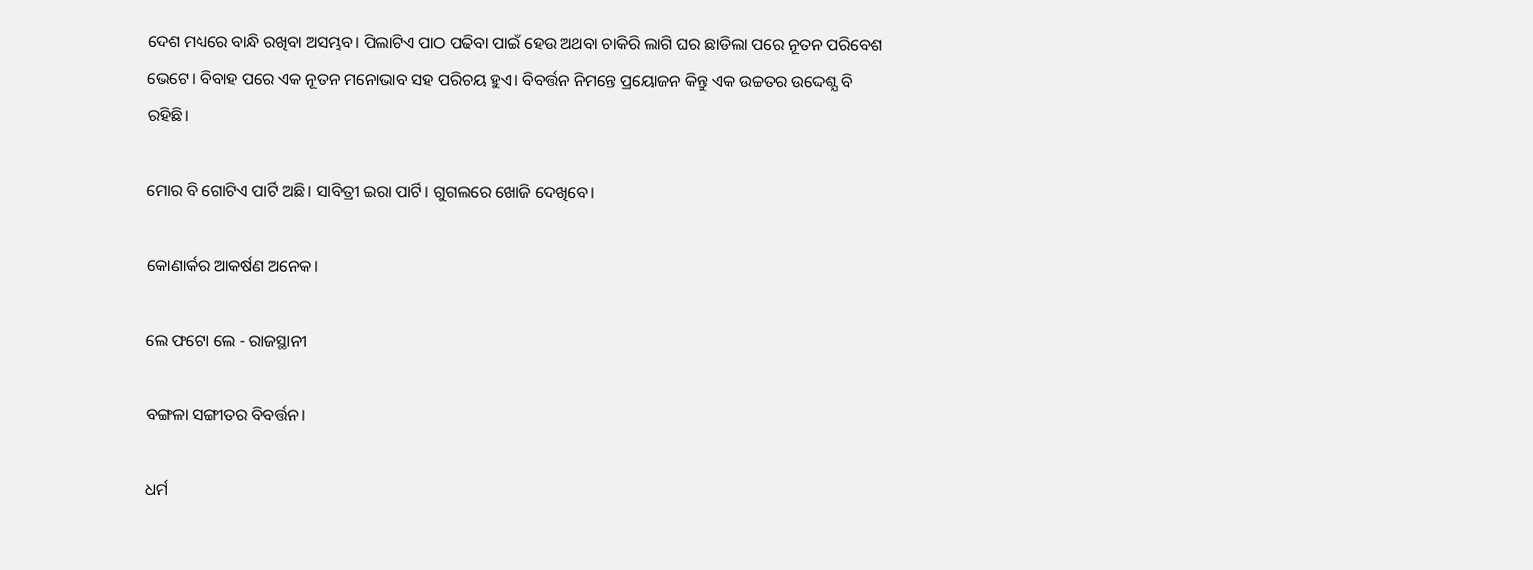ଦେଶ ମଧ୍ୟରେ ବାନ୍ଧି ରଖିବା ଅସମ୍ଭବ। ପିଲାଟିଏ ପାଠ ପଢିବା ପାଇଁ ହେଉ ଅଥବା ଚାକିରି ଲାଗି ଘର ଛାଡିଲା ପରେ ନୂତନ ପରିବେଶ ଭେଟେ। ବିବାହ ପରେ ଏକ ନୂତନ ମନୋଭାବ ସହ ପରିଚୟ ହୁଏ। ବିବର୍ତ୍ତନ ନିମନ୍ତେ ପ୍ରୟୋଜନ କିନ୍ତୁ ଏକ ଉଚ୍ଚତର ଉଦ୍ଦେଶ୍ଯ ବି ରହିଛି।

ମୋର ବି ଗୋଟିଏ ପାର୍ଟି ଅଛି। ସାବିତ୍ରୀ ଇରା ପାର୍ଟି। ଗୁଗଲରେ ଖୋଜି ଦେଖିବେ।

କୋଣାର୍କର ଆକର୍ଷଣ ଅନେକ।

ଲେ ଫଟୋ ଲେ - ରାଜସ୍ଥାନୀ

ବଙ୍ଗଳା ସଙ୍ଗୀତର ବିବର୍ତ୍ତନ।

ଧର୍ମ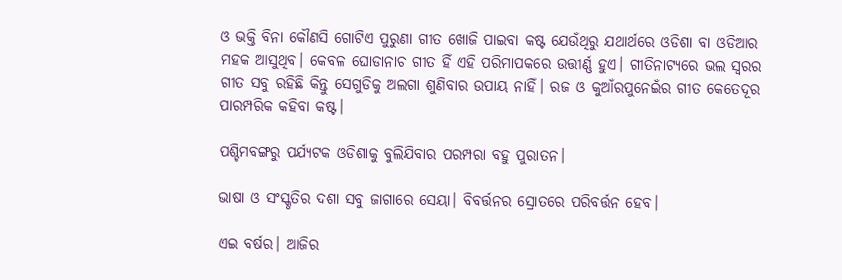ଓ ଭକ୍ତି ବିନା କୌଣସି ଗୋଟିଏ ପୁରୁଣା ଗୀତ ଖୋଜି ପାଇବା କଷ୍ଟ ଯେଉଁଥିରୁ ଯଥାର୍ଥରେ ଓଡିଶା ବା ଓଡିଆର ମହକ ଆସୁଥିବ। କେବଳ ଘୋଡାନାଚ ଗୀତ ହିଁ ଏହି ପରିମାପକରେ ଉତ୍ତୀର୍ଣ୍ଣ ହୁଏ। ଗୀତିନାଟ୍ୟରେ ଭଲ ସ୍ବରର ଗୀତ ସବୁ ରହିଛି କିନ୍ତୁ ସେଗୁଡିକୁ ଅଲଗା ଶୁଣିବାର ଉପାୟ ନାହିଁ। ରଜ ଓ କୁଆଁରପୁନେଇଁର ଗୀତ କେତେଦୂର ପାରମ୍ପରିକ କହିବା କଷ୍ଟ।

ପଶ୍ଚିମବଙ୍ଗରୁ ପର୍ଯ୍ୟଟକ ଓଡିଶାକୁ ବୁଲିଯିବାର ପରମ୍ପରା ବହୁ ପୁରାତନ।

ଭାଷା ଓ ସଂସ୍କୃତିର ଦଶା ସବୁ ଜାଗାରେ ସେୟା। ବିବର୍ତ୍ତନର ସ୍ରୋତରେ ପରିବର୍ତ୍ତନ ହେବ।

ଏଇ ବର୍ଷର। ଆଜିର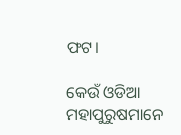ଫଟ।

କେଉଁ ଓଡିଆ ମହାପୁରୁଷମାନେ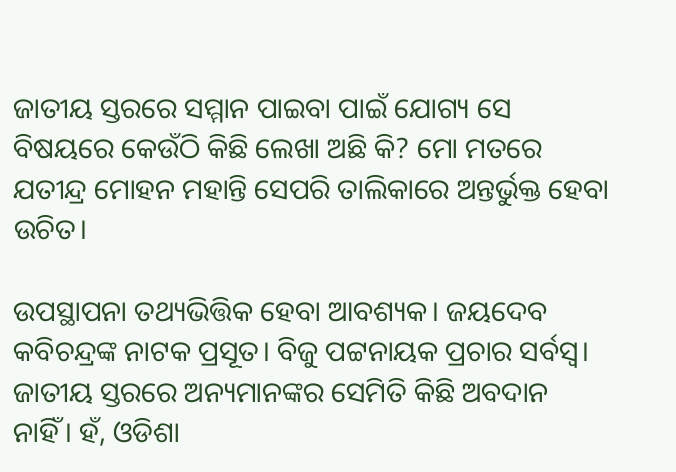ଜାତୀୟ ସ୍ତରରେ ସମ୍ମାନ ପାଇବା ପାଇଁ ଯୋଗ୍ୟ ସେ ବିଷୟରେ କେଉଁଠି କିଛି ଲେଖା ଅଛି କି? ମୋ ମତରେ ଯତୀନ୍ଦ୍ର ମୋହନ ମହାନ୍ତି ସେପରି ତାଲିକାରେ ଅନ୍ତର୍ଭୁକ୍ତ ହେବା ଉଚିତ।

ଉପସ୍ଥାପନା ତଥ୍ୟଭିତ୍ତିକ ହେବା ଆବଶ୍ୟକ। ଜୟଦେବ କବିଚନ୍ଦ୍ରଙ୍କ ନାଟକ ପ୍ରସୂତ। ବିଜୁ ପଟ୍ଟନାୟକ ପ୍ରଚାର ସର୍ବସ୍ବ। ଜାତୀୟ ସ୍ତରରେ ଅନ୍ୟମାନଙ୍କର ସେମିତି କିଛି ଅବଦାନ ନାହିଁ। ହଁ, ଓଡିଶା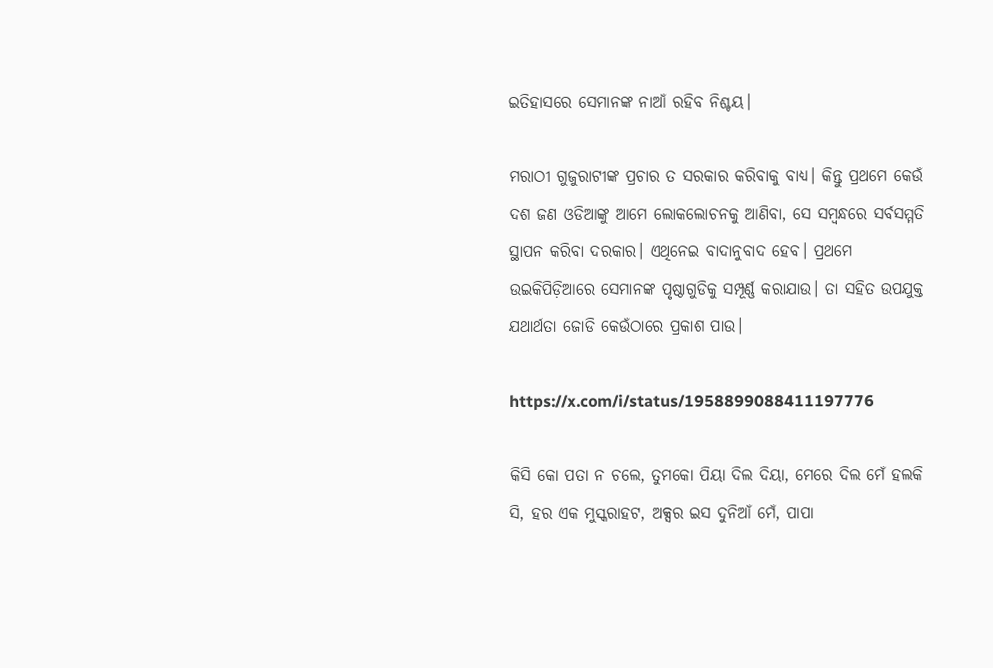ଇତିହାସରେ ସେମାନଙ୍କ ନାଆଁ ରହିବ ନିଶ୍ଚୟ।

ମରାଠୀ ଗୁଜୁରାଟୀଙ୍କ ପ୍ରଚାର ତ ସରକାର କରିବାକୁ ବାଧ୍ୟ। କିନ୍ତୁ ପ୍ରଥମେ କେଉଁ ଦଶ ଜଣ ଓଡିଆଙ୍କୁ ଆମେ ଲୋକଲୋଚନକୁ ଆଣିବା, ସେ ସମ୍ବନ୍ଧରେ ସର୍ବସମ୍ମତି ସ୍ଥାପନ କରିବା ଦରକାର। ଏଥିନେଇ ବାଦାନୁବାଦ ହେବ। ପ୍ରଥମେ ଉଇକିପିଡ଼ିଆରେ ସେମାନଙ୍କ ପୃଷ୍ଠାଗୁଡିକୁ ସମ୍ପୂର୍ଣ୍ଣ କରାଯାଉ। ତା ସହିତ ଉପଯୁକ୍ତ ଯଥାର୍ଥତା ଜୋଡି କେଉଁଠାରେ ପ୍ରକାଶ ପାଉ।

https://x.com/i/status/1958899088411197776

କିସି କୋ ପତା ନ ଚଲେ, ତୁମକୋ ପିୟା ଦିଲ ଦିୟା, ମେରେ ଦିଲ ମେଁ ହଲକି ସି, ହର ଏକ ମୁସ୍କରାହଟ, ଅକ୍ସର ଇସ ଦୁନିଆଁ ମେଁ, ପାପା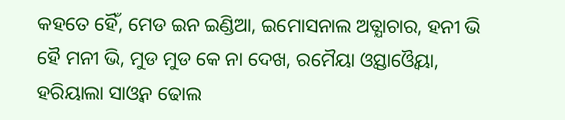କହତେ ହୈଁ, ମେଡ ଇନ ଇଣ୍ଡିଆ, ଇମୋସନାଲ ଅତ୍ଯାଚାର, ହନୀ ଭି ହୈ ମନୀ ଭି, ମୁଡ ମୁଡ କେ ନା ଦେଖ, ରମୈୟା ଓ୍ବସ୍ତାଓ୍ବୈୟା, ହରିୟାଲା ସାଓ୍ୱନ ଢୋଲ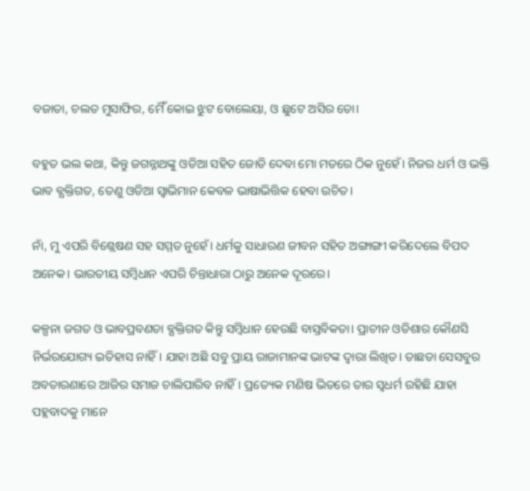ବଜାତା, ଚଲତ ମୁସାଫିର, ମୈଁ କୋଇ ଝୁଟ ବୋଲେୟା, ଓ ଛୁଟେ ଅସିର ତୋ।

ବହୁତ ଭଲ କଥା, କିନ୍ତୁ ଜଗନ୍ନାଥଙ୍କୁ ଓଡିଆ ସହିତ ଜୋଡି ଦେବା ମୋ ମତରେ ଠିକ ନୁହେଁ। ନିଜର ଧର୍ମ ଓ ଭକ୍ତି ଭାବ ବ୍ଯକ୍ତିଗତ, ତେଣୁ ଓଡିଆ ସ୍ବାଭିମାନ କେବଳ ଭାଷାଭିତ୍ତିକ ହେବା ଉଚିତ।

ନାଁ, ମୁ ଏପରି ବିଶ୍ଲେଷଣ ସହ ସମ୍ମତ ନୁହେଁ। ଧର୍ମକୁ ସାଧାରଣ ଜୀବନ ସହିତ ଅଙ୍ଗାଙ୍ଗୀ କରିଦେଲେ ବିପଦ ଅନେକ। ଭାରତୀୟ ସମ୍ବିଧାନ ଏପରି ଚିନ୍ତାଧାରା ଠାରୁ ଅନେକ ଦୂରରେ।

କଳ୍ପନା ଜଗତ ଓ ଭାବପ୍ରବଣତା ବ୍ଯକ୍ତିଗତ କିନ୍ତୁ ସମ୍ବିଧାନ ହେଉଛି ବାସ୍ତବିକତା। ପ୍ରାଚୀନ ଓଡିଶାର କୌଣସି ନିର୍ଭରଯୋଗ୍ୟ ଇତିହାସ ନାହିଁ। ଯାହା ଅଛି ସବୁ ପ୍ରାୟ ରାଜାମାନଙ୍କ ଭାଟଙ୍କ ଦ୍ବାରା ଲିଖିତ। ତାଛଡା ସେସବୁର ଅବତାରଣାରେ ଆଜିର ସମାଜ ଚାଲିପାରିବ ନାହିଁ। ପ୍ରତ୍ୟେକ ମଣିଷ ଭିତରେ ତାର ସ୍ବଧର୍ମ ରହିଛି ଯାହା ପହ୍ଲବାଦକୁ ମାନେ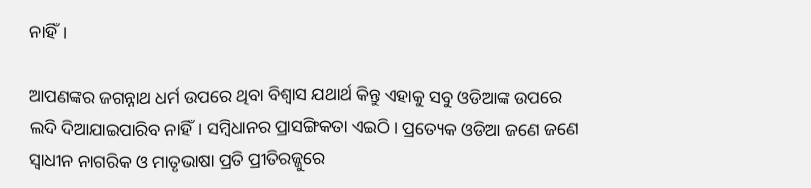ନାହିଁ।

ଆପଣଙ୍କର ଜଗନ୍ନାଥ ଧର୍ମ ଉପରେ ଥିବା ବିଶ୍ୱାସ ଯଥାର୍ଥ କିନ୍ତୁ ଏହାକୁ ସବୁ ଓଡିଆଙ୍କ ଉପରେ ଲଦି ଦିଆଯାଇପାରିବ ନାହିଁ। ସମ୍ବିଧାନର ପ୍ରାସଙ୍ଗିକତା ଏଇଠି। ପ୍ରତ୍ୟେକ ଓଡିଆ ଜଣେ ଜଣେ ସ୍ବାଧୀନ ନାଗରିକ ଓ ମାତୃଭାଷା ପ୍ରତି ପ୍ରୀତିରଜ୍ଜୁରେ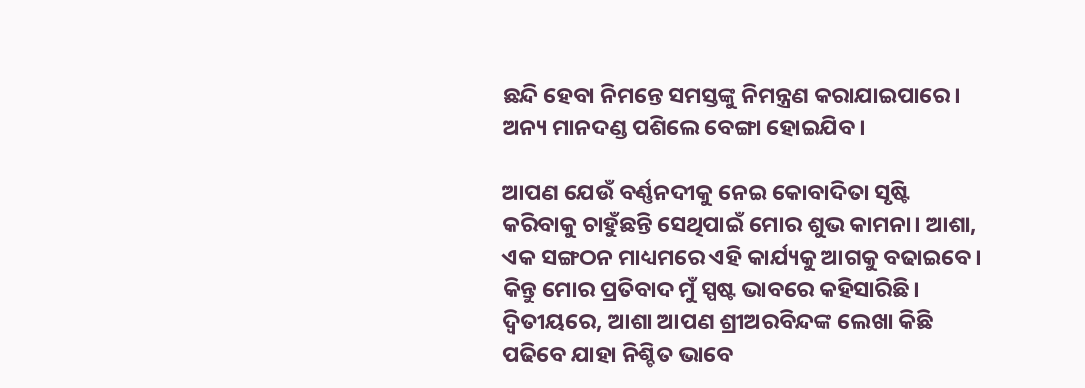ଛନ୍ଦି ହେବା ନିମନ୍ତେ ସମସ୍ତଙ୍କୁ ନିମନ୍ତ୍ରଣ କରାଯାଇପାରେ। ଅନ୍ୟ ମାନଦଣ୍ଡ ପଶିଲେ ବେଙ୍ଗା ହୋଇଯିବ।

ଆପଣ ଯେଉଁ ବର୍ଣ୍ଣନଦୀକୁ ନେଇ କୋବାଦିତା ସୃଷ୍ଟି କରିବାକୁ ଚାହୁଁଛନ୍ତି ସେଥିପାଇଁ ମୋର ଶୁଭ କାମନା। ଆଶା, ଏକ ସଙ୍ଗଠନ ମାଧ୍ୟମରେ ଏହି କାର୍ଯ୍ୟକୁ ଆଗକୁ ବଢାଇବେ। କିନ୍ତୁ ମୋର ପ୍ରତିବାଦ ମୁଁ ସ୍ପଷ୍ଟ ଭାବରେ କହିସାରିଛି। ଦ୍ବିତୀୟରେ, ଆଶା ଆପଣ ଶ୍ରୀଅରବିନ୍ଦଙ୍କ ଲେଖା କିଛି ପଢିବେ ଯାହା ନିଶ୍ଚିତ ଭାବେ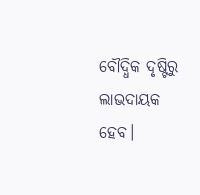ବୌଦ୍ଧିକ ଦୃଷ୍ଟିରୁ ଲାଭଦାୟକ ହେବ।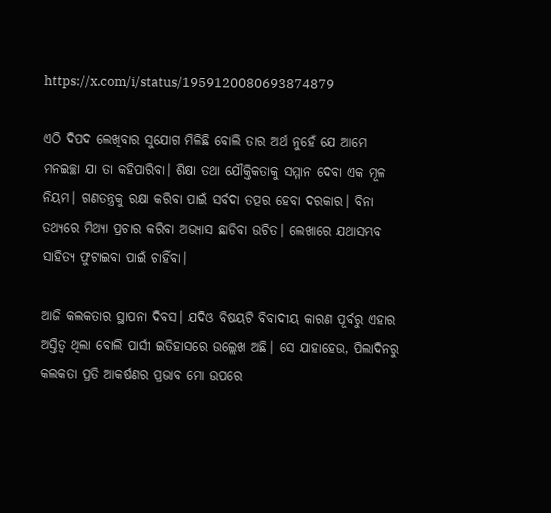https://x.com/i/status/1959120080693874879

ଏଠି ଦିପଦ ଲେଖିବାର ସୁଯୋଗ ମିଳିଛି ବୋଲି ତାର ଅର୍ଥ ନୁହେଁ ଯେ ଆମେ ମନଇଚ୍ଛା ଯା ତା କହିପାରିବା। ଶିକ୍ଷା ତଥା ଯୌକ୍ତିକତାକୁ ସମ୍ମାନ ଦେବା ଏକ ମୂଳ ନିୟମ। ଗଣତନ୍ତ୍ରକୁ ରକ୍ଷା କରିବା ପାଇଁ ସର୍ବଦା ତତ୍ପର ହେବା ଦରକାର। ବିନା ତଥ୍ୟରେ ମିଥ୍ଯା ପ୍ରଚାର କରିବା ଅଭ୍ୟାସ ଛାଡିବା ଉଚିତ। ଲେଖାରେ ଯଥାସମ୍ଭବ ସାହିତ୍ୟ ଫୁଟାଇବା ପାଇଁ ଚାହିଁବା।

ଆଜି କଲକତାର ସ୍ଥାପନା ଦିବସ। ଯଦିଓ ବିଷୟଟି ବିବାଦୀୟ କାରଣ ପୂର୍ବରୁ ଏହାର ଅସ୍ତିତ୍ବ ଥିଲା ବୋଲି ପାର୍ସୀ ଇତିହାସରେ ଉଲ୍ଲେଖ ଅଛି। ସେ ଯାହାହେଉ, ପିଲାଦିନରୁ କଲକତା ପ୍ରତି ଆକର୍ଷଣର ପ୍ରଭାବ ମୋ ଉପରେ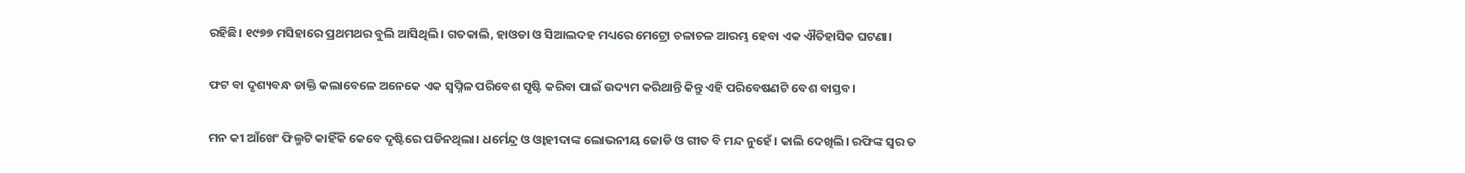ରହିଛି। ୧୯୭୭ ମସିହାରେ ପ୍ରଥମଥର ବୁଲି ଆସିଥିଲି। ଗତକାଲି, ହାଓଡା ଓ ସିଆଲଦହ ମଧ୍ୟରେ ମେଟ୍ରୋ ଚଳାଚଳ ଆରମ୍ଭ ହେବା ଏକ ଐତିହାସିକ ଘଟଣା।

ଫଟ ବା ଦୃଶ୍ୟବନ୍ଧ ଡାକ୍ତି କଲାବେଳେ ଅନେକେ ଏକ ସ୍ବପ୍ନିଳ ପରିବେଶ ସୃଷ୍ଟି କରିବା ପାଇଁ ଉଦ୍ୟମ କରିଥାନ୍ତି କିନ୍ତୁ ଏହି ପରିବେଷଣଟି ବେଶ ବାସ୍ତବ।

ମନ କୀ ଆଁଖେଂ ଫିଲ୍ମଟି କାହିଁକି କେବେ ଦୃଷ୍ଟିରେ ପଡିନଥିଲା। ଧର୍ମେନ୍ଦ୍ର ଓ ଓ୍ବାହୀଦାଙ୍କ ଲୋଭନୀୟ ଜୋଡି ଓ ଗୀତ ବି ମନ୍ଦ ନୁହେଁ। କାଲି ଦେଖିଲି। ରଫିଙ୍କ ସ୍ବର ତ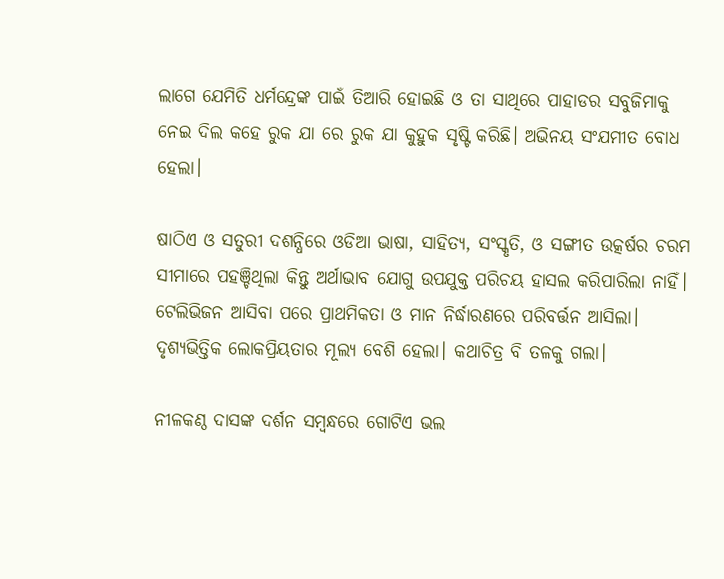ଲାଗେ ଯେମିତି ଧର୍ମନ୍ଦ୍ରେଙ୍କ ପାଇଁ ତିଆରି ହୋଇଛି ଓ ତା ସାଥିରେ ପାହାଡର ସବୁଜିମାକୁ ନେଇ ଦିଲ କହେ ରୁକ ଯା ରେ ରୁକ ଯା କୁହୁକ ସୃଷ୍ଟି କରିଛି। ଅଭିନୟ ସଂଯମୀତ ବୋଧ ହେଲା।

ଷାଠିଏ ଓ ସତୁରୀ ଦଶନ୍ଧିରେ ଓଡିଆ ଭାଷା, ସାହିତ୍ୟ, ସଂସ୍କୃତି, ଓ ସଙ୍ଗୀତ ଉତ୍କର୍ଷର ଚରମ ସୀମାରେ ପହଞ୍ଚିଥିଲା କିନ୍ତୁ ଅର୍ଥାଭାବ ଯୋଗୁ ଉପଯୁକ୍ତ ପରିଚୟ ହାସଲ କରିପାରିଲା ନାହିଁ। ଟେଲିଭିଜନ ଆସିବା ପରେ ପ୍ରାଥମିକତା ଓ ମାନ ନିର୍ଦ୍ଧାରଣରେ ପରିବର୍ତ୍ତନ ଆସିଲା। ଦୃଶ୍ୟଭିତ୍ତିକ ଲୋକପ୍ରିୟତାର ମୂଲ୍ୟ ବେଶି ହେଲା। କଥାଚିତ୍ର ବି ତଳକୁ ଗଲା।

ନୀଳକଣ୍ଠ ଦାସଙ୍କ ଦର୍ଶନ ସମ୍ବନ୍ଧରେ ଗୋଟିଏ ଭଲ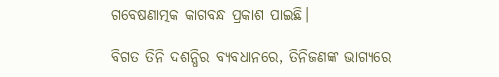ଗବେଷଣାତ୍ମକ କାଗବନ୍ଧ ପ୍ରକାଶ ପାଇଛି।

ବିଗତ ତିନି ଦଶନ୍ଧିର ବ୍ଯବଧାନରେ, ତିନିଜଣଙ୍କ ଭାଗ୍ୟରେ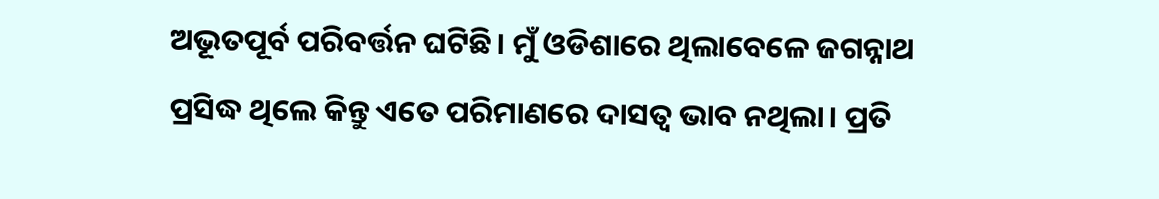ଅଭୂତପୂର୍ବ ପରିବର୍ତ୍ତନ ଘଟିଛି। ମୁଁ ଓଡିଶାରେ ଥିଲାବେଳେ ଜଗନ୍ନାଥ ପ୍ରସିଦ୍ଧ ଥିଲେ କିନ୍ତୁ ଏତେ ପରିମାଣରେ ଦାସତ୍ବ ଭାବ ନଥିଲା। ପ୍ରତି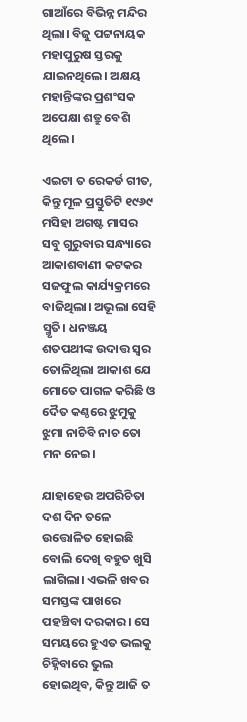ଗାଆଁରେ ବିଭିନ୍ନ ମନ୍ଦିର ଥିଲା। ବିଜୁ ପଟ୍ଟନାୟକ ମହାପୁରୁଷ ସ୍ତରକୁ ଯାଇନଥିଲେ। ଅକ୍ଷୟ ମହାନ୍ତିଙ୍କର ପ୍ରଶଂସକ ଅପେକ୍ଷା ଶତ୍ରୁ ବେଶି ଥିଲେ।

ଏଇଟା ତ ରେକର୍ଡ ଗୀତ, କିନ୍ତୁ ମୂଳ ପ୍ରସ୍ତୁତିଟି ୧୯୬୯ ମସିହା ଅଗଷ୍ଟ ମାସର ସବୁ ଗୁରୁବାର ସନ୍ଧ୍ୟାରେ ଆକାଶବାଣୀ କଟକର ସଜଫୁଲ କାର୍ଯ୍ୟକ୍ରମରେ ବାଜିଥିଲା। ଅଭୂଲା ସେହି ସ୍ମୃତି। ଧନଞ୍ଜୟ ଶତପଥୀଙ୍କ ଉଦାତ୍ତ ସ୍ବର ତୋଳିଥିଲା ଆକାଶ ଯେ ମୋତେ ପାଗଳ କରିଛି ଓ ଦୈତ କଣ୍ଠରେ ଝୁମୁକୁ ଝୁମା ନାଚିବି ନାଚ ତୋ ମନ ନେଇ।

ଯାହାହେଉ ଅପରିଚିତା ଦଶ ଦିନ ତଳେ ଉତ୍ତୋଳିତ ହୋଇଛି ବୋଲି ଦେଖି ବହୁତ ଖୁସି ଲାଗିଲା। ଏଭଳି ଖବର ସମସ୍ତଙ୍କ ପାଖରେ ପହଞ୍ଚିବା ଦରକାର। ସେ ସମୟରେ ହୁଏତ ଭଲକୁ ଚିହ୍ନିବାରେ ଭୁଲ ହୋଇଥିବ, କିନ୍ତୁ ଆଜି ତ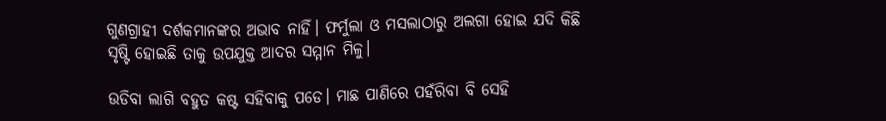ଗୁଣଗ୍ରାହୀ ଦର୍ଶକମାନଙ୍କର ଅଭାବ ନାହିଁ। ଫର୍ମୁଲା ଓ ମସଲାଠାରୁ ଅଲଗା ହୋଇ ଯଦି କିଛି ସୃଷ୍ଟି ହୋଇଛି ତାକୁ ଉପଯୁକ୍ତ ଆଦର ସମ୍ମାନ ମିଳୁ।

ଉଡିବା ଲାଗି ବହୁତ କଷ୍ଟ ସହିବାକୁ ପଡେ। ମାଛ ପାଣିରେ ପହଁରିବା ବି ସେହି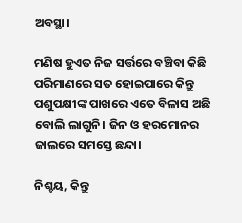ଅବସ୍ଥା।

ମଣିଷ ହୁଏତ ନିଜ ସର୍ତ୍ତରେ ବଞ୍ଚିବା କିଛି ପରିମାଣରେ ସତ ହୋଇପାରେ କିନ୍ତୁ ପଶୁପକ୍ଷୀଙ୍କ ପାଖରେ ଏତେ ବିଳାସ ଅଛି ବୋଲି ଲାଗୁନି। ଜିନ ଓ ହରମୋନର ଜାଲରେ ସମସ୍ତେ ଛନ୍ଦା।

ନିଶ୍ଚୟ, କିନ୍ତୁ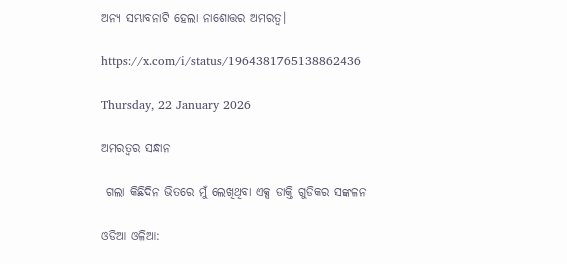ଅନ୍ୟ ସମ୍ଭାବନାଟି ହେଲା ନାଶୋତ୍ତର ଅମରତ୍ବ।

https://x.com/i/status/1964381765138862436

Thursday, 22 January 2026

ଅମରତ୍ବର ସନ୍ଧାନ

 ଗଲା କିଛିଦିନ ଭିତରେ ମୁଁ ଲେଖିଥିବା ଏକ୍ସ ଡାକ୍ତି ଗୁଡିକର ସଙ୍କଳନ

ଓଡିଆ ଓଳିଆ: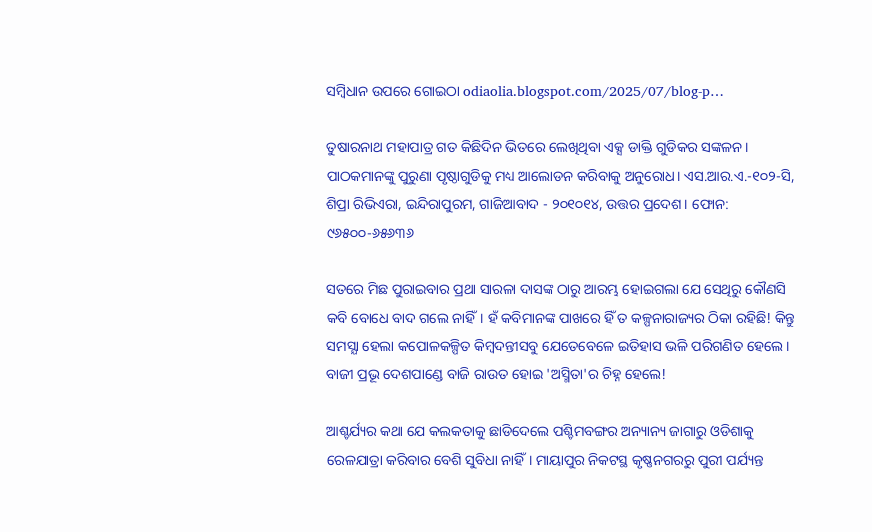ସମ୍ବିଧାନ ଉପରେ ଗୋଇଠା odiaolia.blogspot.com/2025/07/blog-p…

ତୁଷାରନାଥ ମହାପାତ୍ର ଗତ କିଛିଦିନ ଭିତରେ ଲେଖିଥିବା ଏକ୍ସ ଡାକ୍ତି ଗୁଡିକର ସଙ୍କଳନ। ପାଠକମାନଙ୍କୁ ପୁରୁଣା ପୃଷ୍ଠାଗୁଡିକୁ ମଧ୍ୟ ଆଲୋଡନ କରିବାକୁ ଅନୁରୋଧ। ଏସ.ଆର.ଏ.-୧୦୨-ସି, ଶିପ୍ରା ରିଭିଏରା, ଇନ୍ଦିରାପୁରମ, ଗାଜିଆବାଦ - ୨୦୧୦୧୪, ଉତ୍ତର ପ୍ରଦେଶ। ଫୋନ: ୯୬୫୦୦-୬୫୬୩୬

ସତରେ ମିଛ ପୁରାଇବାର ପ୍ରଥା ସାରଳା ଦାସଙ୍କ ଠାରୁ ଆରମ୍ଭ ହୋଇଗଲା ଯେ ସେଥିରୁ କୌଣସି କବି ବୋଧେ ବାଦ ଗଲେ ନାହିଁ। ହଁ କବିମାନଙ୍କ ପାଖରେ ହିଁ ତ କଳ୍ପନାରାଜ୍ୟର ଠିକା ରହିଛି! କିନ୍ତୁ ସମସ୍ଯା ହେଲା କପୋଳକଳ୍ପିତ କିମ୍ବଦନ୍ତୀସବୁ ଯେତେବେଳେ ଇତିହାସ ଭଳି ପରିଗଣିତ ହେଲେ। ବାଜୀ ପ୍ରଭୂ ଦେଶପାଣ୍ଡେ ବାଜି ରାଉତ ହୋଇ 'ଅସ୍ମିତା'ର ଚିହ୍ନ ହେଲେ!

ଆଶ୍ଚର୍ଯ୍ୟର କଥା ଯେ କଲକତାକୁ ଛାଡିଦେଲେ ପଶ୍ଚିମବଙ୍ଗର ଅନ୍ୟାନ୍ୟ ଜାଗାରୁ ଓଡିଶାକୁ ରେଳଯାତ୍ରା କରିବାର ବେଶି ସୁବିଧା ନାହିଁ। ମାୟାପୁର ନିକଟସ୍ଥ କୃଷ୍ଣନଗରରୁ ପୁରୀ ପର୍ଯ୍ୟନ୍ତ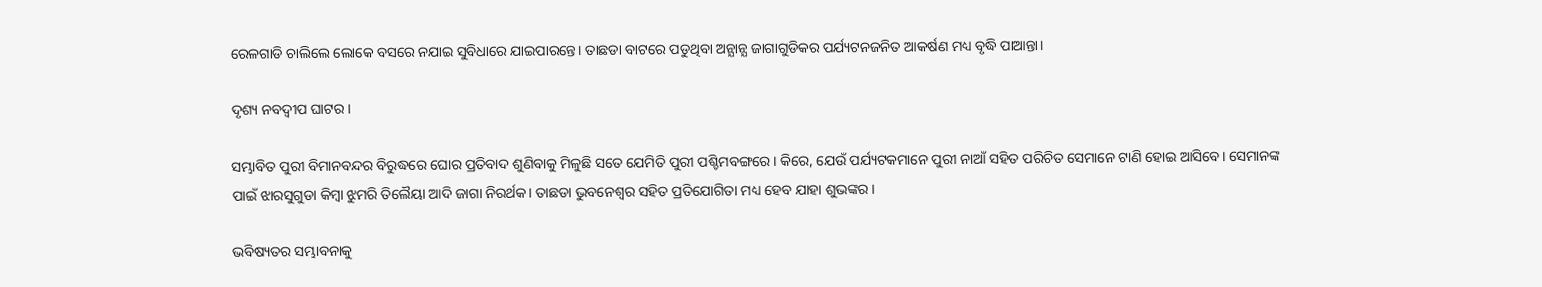ରେଳଗାଡି ଚାଲିଲେ ଲୋକେ ବସରେ ନଯାଇ ସୁବିଧାରେ ଯାଇପାରନ୍ତେ। ତାଛଡା ବାଟରେ ପଡୁଥିବା ଅନ୍ଯାନ୍ଯ ଜାଗାଗୁଡିକର ପର୍ଯ୍ୟଟନଜନିତ ଆକର୍ଷଣ ମଧ୍ୟ ବୃଦ୍ଧି ପାଆନ୍ତା।

ଦୃଶ୍ୟ ନବଦ୍ୱୀପ ଘାଟର।

ସମ୍ଭାବିତ ପୁରୀ ବିମାନବନ୍ଦର ବିରୁଦ୍ଧରେ ଘୋର ପ୍ରତିବାଦ ଶୁଣିବାକୁ ମିଳୁଛି ସତେ ଯେମିତି ପୁରୀ ପଶ୍ଚିମବଙ୍ଗରେ। କିରେ, ଯେଉଁ ପର୍ଯ୍ୟଟକମାନେ ପୁରୀ ନାଆଁ ସହିତ ପରିଚିତ ସେମାନେ ଟାଣି ହୋଇ ଆସିବେ। ସେମାନଙ୍କ ପାଇଁ ଝାରସୁଗୁଡା କିମ୍ବା ଝୁମରି ତିଲୈୟା ଆଦି ଜାଗା ନିରର୍ଥକ। ତାଛଡା ଭୁବନେଶ୍ବର ସହିତ ପ୍ରତିଯୋଗିତା ମଧ୍ୟ ହେବ ଯାହା ଶୁଭଙ୍କର।

ଭବିଷ୍ୟତର ସମ୍ଭାବନାକୁ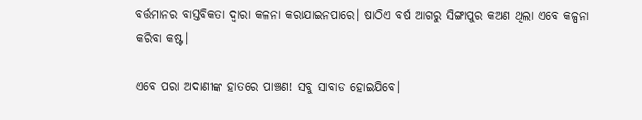ବର୍ତ୍ତମାନର ବାସ୍ତବିକତା ଦ୍ବାରା କଳନା କରାଯାଇନପାରେ। ଷାଠିଏ ବର୍ଷ ଆଗରୁ ସିଙ୍ଗାପୁର କଅଣ ଥିଲା ଏବେ କଳ୍ପନା କରିବା କଷ୍ଟ।

ଏବେ ପରା ଅଦାଣୀଙ୍କ ହାତରେ ପାଞ୍ଚଣ! ସବୁ ସାବାଡ ହୋଇଯିବେ।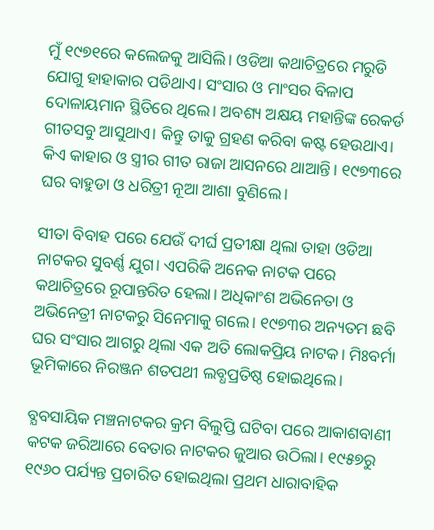ମୁଁ ୧୯୭୧ରେ କଲେଜକୁ ଆସିଲି। ଓଡିଆ କଥାଚିତ୍ରରେ ମରୁଡି ଯୋଗୁ ହାହାକାର ପଡିଥାଏ। ସଂସାର ଓ ମାଂସର ବିଳାପ ଦୋଳାୟମାନ ସ୍ଥିତିରେ ଥିଲେ। ଅବଶ୍ୟ ଅକ୍ଷୟ ମହାନ୍ତିଙ୍କ ରେକର୍ଡ ଗୀତସବୁ ଆସୁଥାଏ। କିନ୍ତୁ ତାକୁ ଗ୍ରହଣ କରିବା କଷ୍ଟ ହେଉଥାଏ। କିଏ କାହାର ଓ ସ୍ତ୍ରୀର ଗୀତ ରାଜା ଆସନରେ ଥାଆନ୍ତି। ୧୯୭୩ରେ ଘର ବାହୁଡା ଓ ଧରିତ୍ରୀ ନୂଆ ଆଶା ବୁଣିଲେ।

ସୀତା ବିବାହ ପରେ ଯେଉଁ ଦୀର୍ଘ ପ୍ରତୀକ୍ଷା ଥିଲା ତାହା ଓଡିଆ ନାଟକର ସୁବର୍ଣ୍ଣ ଯୁଗ। ଏପରିକି ଅନେକ ନାଟକ ପରେ କଥାଚିତ୍ରରେ ରୂପାନ୍ତରିତ ହେଲା। ଅଧିକାଂଶ ଅଭିନେତା ଓ ଅଭିନେତ୍ରୀ ନାଟକରୁ ସିନେମାକୁ ଗଲେ। ୧୯୭୩ର ଅନ୍ୟତମ ଛବି ଘର ସଂସାର ଆଗରୁ ଥିଲା ଏକ ଅତି ଲୋକପ୍ରିୟ ନାଟକ। ମିଃବର୍ମା ଭୂମିକାରେ ନିରଞ୍ଜନ ଶତପଥୀ ଲବ୍ଧପ୍ରତିଷ୍ଠ ହୋଇଥିଲେ।

ବ୍ଯବସାୟିକ ମଞ୍ଚନାଟକର କ୍ରମ ବିଲୁପ୍ତି ଘଟିବା ପରେ ଆକାଶବାଣୀ କଟକ ଜରିଆରେ ବେତାର ନାଟକର ଜୁଆର ଉଠିଲା। ୧୯୫୭ରୁ ୧୯୬୦ ପର୍ଯ୍ୟନ୍ତ ପ୍ରଚାରିତ ହୋଇଥିଲା ପ୍ରଥମ ଧାରାବାହିକ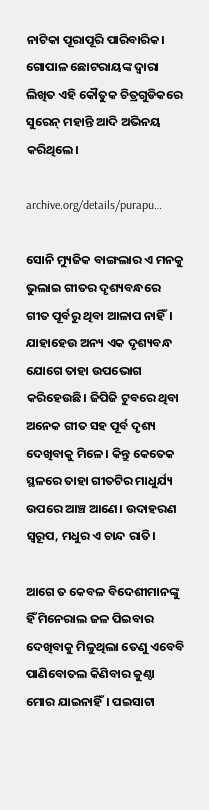ନାଟିକା ପୂରାପୂରି ପାରିବାରିକ। ଗୋପାଳ ଛୋଟରାୟଙ୍କ ଦ୍ୱାରା ଲିଖିତ ଏହି କୌତୁକ ଚିତ୍ରଗୁଡିକରେ ସୁରେନ୍‌ ମହାନ୍ତି ଆଦି ଅଭିନୟ କରିଥିଲେ।

archive.org/details/purapu…

ସୋନି ମ୍ୟୁଜିକ ବାଙ୍ଗଲାର ଏ ମନକୁ ଭୁଲାଇ ଗୀତର ଦୃଶ୍ୟବନ୍ଧରେ ଗୀତ ପୂର୍ବରୁ ଥିବା ଆଳାପ ନାହିଁ। ଯାହାହେଉ ଅନ୍ୟ ଏକ ଦୃଶ୍ୟବନ୍ଧ ଯୋଗେ ତାହା ଉପଭୋଗ କରିହେଉଛି। ଜିପିଜି ଟୁବରେ ଥିବା ଅନେକ ଗୀତ ସହ ପୂର୍ବ ଦୃଶ୍ୟ ଦେଖିବାକୁ ମିଳେ। କିନ୍ତୁ କେତେକ ସ୍ଥଳରେ ତାହା ଗୀତଟିର ମାଧୁର୍ଯ୍ୟ ଉପରେ ଆଞ୍ଚ ଆଣେ। ଉଦାହରଣ ସ୍ବରୂପ, ମଧୁର ଏ ଚାନ୍ଦ ରାତି।

ଆଗେ ତ କେବଳ ବିଦେଶୀମାନଙ୍କୁ ହିଁ ମିନେରାଲ ଜଳ ପିଇବାର ଦେଖିବାକୁ ମିଳୁଥିଲା ତେଣୁ ଏବେବି ପାଣିବୋତଲ କିଣିବାର କୁଣ୍ଠା ମୋର ଯାଇନାହିଁ। ପଇସାଟା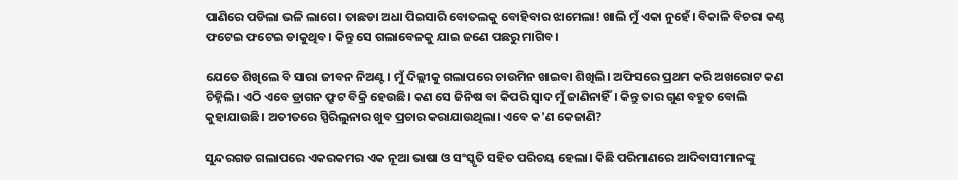ପାଣିରେ ପଡିଲା ଭଳି ଲାଗେ। ତାଛଡା ଅଧା ପିଇସାରି ବୋତଲକୁ ବୋହିବାର ଝାମେଲା! ଖାଲି ମୁଁ ଏକା ନୁହେଁ। ବିକାଳି ବିଚରା କଣ୍ଠ ଫଟେଇ ଫଟେଇ ଡାକୁଥିବ। କିନ୍ତୁ ସେ ଗଲାବେଳକୁ ଯାଇ ଜଣେ ପଛରୁ ମାଗିବ।

ଯେତେ ଶିଖିଲେ ବି ସାରା ଜୀବନ ନିଅଣ୍ଟ। ମୁଁ ଦିଲ୍ଲୀକୁ ଗଲାପରେ ଚାଉମିନ ଖାଇବା ଶିଖିଲି। ଅଫିସରେ ପ୍ରଥମ କରି ଅଖରୋଟ କଣ ଚିହ୍ନିଲି। ଏଠି ଏବେ ଡ୍ରାଗନ ଫ୍ରୁଟ ବିକ୍ରି ହେଉଛି। କଣ ସେ ଜିନିଷ ବା କିପରି ସ୍ବାଦ ମୁଁ ଜାଣିନାହିଁ। କିନ୍ତୁ ତାର ଗୁଣ ବହୁତ ବୋଲି କୁହାଯାଉଛି। ଅତୀତରେ ସ୍ପିରିଲୁନାର ଖୁବ ପ୍ରଚାର କରାଯାଉଥିଲା। ଏବେ କ'ଣ କେଜାଣି?

ସୁନ୍ଦରଗଡ ଗଲାପରେ ଏକରକମର ଏକ ନୂଆ ଭାଷା ଓ ସଂସ୍କୃତି ସହିତ ପରିଚୟ ହେଲା। କିଛି ପରିମାଣରେ ଆଦିବାସୀମାନଙ୍କୁ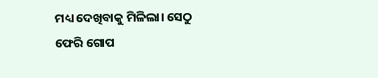ମଧ୍ୟ ଦେଖିବାକୁ ମିଳିଲା। ସେଠୁ ଫେରି ଗୋପ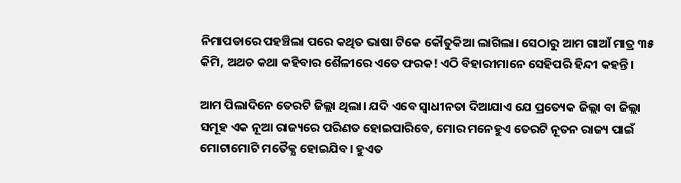ନିମାପଡାରେ ପହଞ୍ଚିଲା ପରେ କଥିତ ଭାଷା ଟିକେ କୌତୁକିଆ ଲାଗିଲା। ସେଠାରୁ ଆମ ଗାଆଁ ମାତ୍ର ୩୫ କିମି, ଅଥଚ କଥା କହିବାର ଶୈଳୀରେ ଏତେ ଫରକ! ଏଠି ବିହାରୀମାନେ ସେହିପରି ହିନ୍ଦୀ କହନ୍ତି।

ଆମ ପିଲାଦିନେ ତେରଟି ଜିଲ୍ଲା ଥିଲା। ଯଦି ଏବେ ସ୍ବାଧୀନତା ଦିଆଯାଏ ଯେ ପ୍ରତ୍ୟେକ ଜିଲ୍ଲା ବା ଜିଲ୍ଲା ସମୂହ ଏକ ନୂଆ ରାଜ୍ୟରେ ପରିଣତ ହୋଇପାରିବେ, ମୋର ମନେହୁଏ ତେରଟି ନୂତନ ରାଜ୍ୟ ପାଇଁ ମୋଟାମୋଟି ମତୈକ୍ଯ ହୋଇଯିବ। ହୁଏତ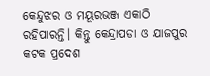କେନ୍ଦୁଝର ଓ ମୟୂରଭଞ୍ଜ ଏକାଠି ରହିପାରନ୍ତି। କିନ୍ତୁ କେନ୍ଦ୍ରାପଡା ଓ ଯାଜପୁର କଟକ ପ୍ରଦେଶ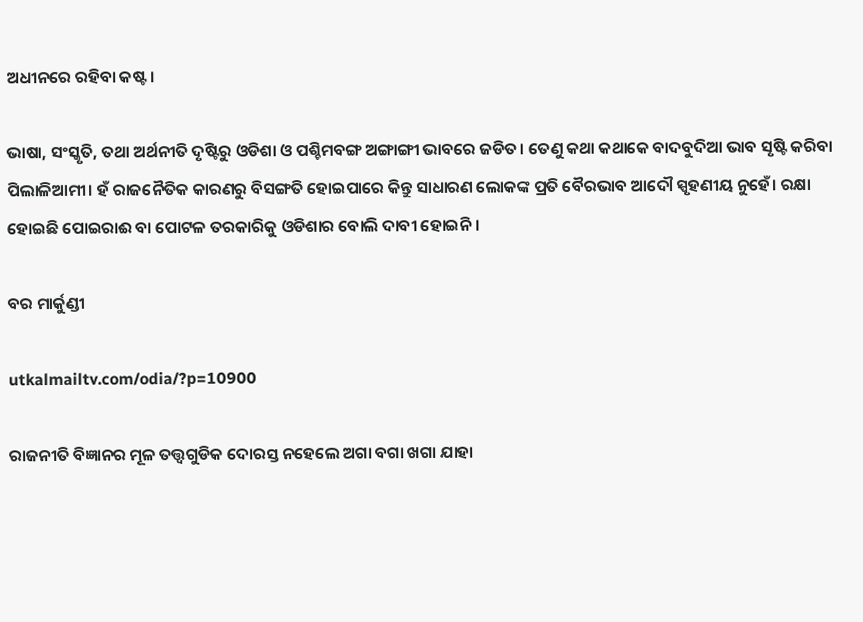ଅଧୀନରେ ରହିବା କଷ୍ଟ।

ଭାଷା, ସଂସ୍କୃତି, ତଥା ଅର୍ଥନୀତି ଦୃଷ୍ଟିରୁ ଓଡିଶା ଓ ପଶ୍ଚିମବଙ୍ଗ ଅଙ୍ଗାଙ୍ଗୀ ଭାବରେ ଜଡିତ। ତେଣୁ କଥା କଥାକେ ବାଦବୁଦିଆ ଭାବ ସୃଷ୍ଟି କରିବା ପିଲାଳିଆମୀ। ହଁ ରାଜନୈତିକ କାରଣରୁ ବିସଙ୍ଗତି ହୋଇପାରେ କିନ୍ତୁ ସାଧାରଣ ଲୋକଙ୍କ ପ୍ରତି ବୈରଭାବ ଆଦୌ ସ୍ପୃହଣୀୟ ନୁହେଁ। ରକ୍ଷା ହୋଇଛି ପୋଇରାଈ ବା ପୋଟଳ ତରକାରିକୁ ଓଡିଶାର ବୋଲି ଦାବୀ ହୋଇନି।

ବର ମାର୍କୁଣ୍ଡୀ

utkalmailtv.com/odia/?p=10900

ରାଜନୀତି ବିଜ୍ଞାନର ମୂଳ ତତ୍ତ୍ବଗୁଡିକ ଦୋରସ୍ତ ନହେଲେ ଅଗା ବଗା ଖଗା ଯାହା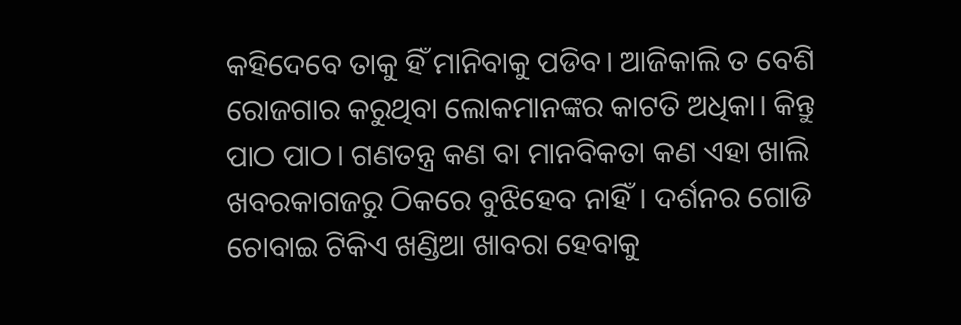କହିଦେବେ ତାକୁ ହିଁ ମାନିବାକୁ ପଡିବ। ଆଜିକାଲି ତ ବେଶି ରୋଜଗାର କରୁଥିବା ଲୋକମାନଙ୍କର କାଟତି ଅଧିକା। କିନ୍ତୁ ପାଠ ପାଠ। ଗଣତନ୍ତ୍ର କଣ ବା ମାନବିକତା କଣ ଏହା ଖାଲି ଖବରକାଗଜରୁ ଠିକରେ ବୁଝିହେବ ନାହିଁ। ଦର୍ଶନର ଗୋଡି ଚୋବାଇ ଟିକିଏ ଖଣ୍ଡିଆ ଖାବରା ହେବାକୁ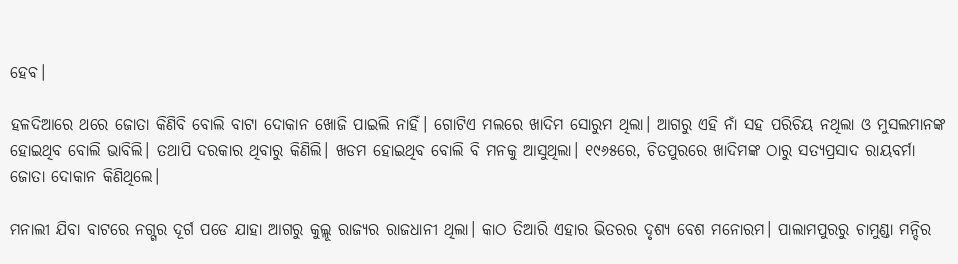ହେବ।

ହଳଦିଆରେ ଥରେ ଜୋତା କିଣିବି ବୋଲି ବାଟା ଦୋକାନ ଖୋଜି ପାଇଲି ନାହିଁ। ଗୋଟିଏ ମଲରେ ଖାଦିମ ସୋରୁମ ଥିଲା। ଆଗରୁ ଏହି ନାଁ ସହ ପରିଚିୟ ନଥିଲା ଓ ମୁସଲମାନଙ୍କ ହୋଇଥିବ ବୋଲି ଭାବିଲି। ତଥାପି ଦରକାର ଥିବାରୁ କିଣିଲି। ଖଡମ ହୋଇଥିବ ବୋଲି ବି ମନକୁ ଆସୁଥିଲା। ୧୯୬୫ରେ, ଚିତପୁରରେ ଖାଦିମଙ୍କ ଠାରୁ ସତ୍ଯପ୍ରସାଦ ରାୟବର୍ମା ଜୋତା ଦୋକାନ କିଣିଥିଲେ।

ମନାଲୀ ଯିବା ବାଟରେ ନଗ୍ଗର ଦୂର୍ଗ ପଡେ ଯାହା ଆଗରୁ କୁଲ୍ଲୂ ରାଜ୍ୟର ରାଜଧାନୀ ଥିଲା। କାଠ ତିଆରି ଏହାର ଭିତରର ଦୃଶ୍ୟ ବେଶ ମନୋରମ। ପାଲାମପୁରରୁ ଚାମୁଣ୍ଡା ମନ୍ଦିର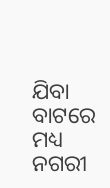ଯିବା ବାଟରେ ମଧ୍ୟ ନଗରୀ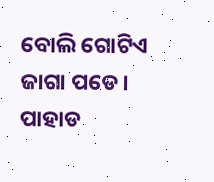ବୋଲି ଗୋଟିଏ ଜାଗା ପଡେ। ପାହାଡ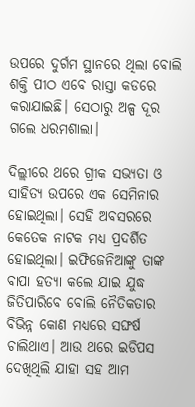ଉପରେ ଦୁର୍ଗମ ସ୍ଥାନରେ ଥିଲା ବୋଲି ଶକ୍ତି ପୀଠ ଏବେ ରାସ୍ତା କଡରେ କରାଯାଇଛି। ସେଠାରୁ ଅଳ୍ପ ଦୂର ଗଲେ ଧରମଶାଲା।

ଦିଲ୍ଲୀରେ ଥରେ ଗ୍ରୀକ ସଭ୍ୟତା ଓ ସାହିତ୍ୟ ଉପରେ ଏକ ସେମିନାର ହୋଇଥିଲା। ସେହି ଅବସରରେ କେତେକ ନାଟକ ମଧ୍ୟ ପ୍ରଦର୍ଶିତ ହୋଇଥିଲା। ଇଫିଜେନିଆଙ୍କୁ ତାଙ୍କ ବାପା ହତ୍ଯା କଲେ ଯାଇ ଯୁଦ୍ଧ ଜିତିପାରିବେ ବୋଲି ନୈତିକତାର ବିଭିନ୍ନ କୋଣ ମଧ୍ୟରେ ସଙ୍ଘର୍ଷ ଚାଲିଥାଏ। ଆଉ ଥରେ ଇଡିପସ ଦେଖିଥିଲି ଯାହା ସହ ଆମ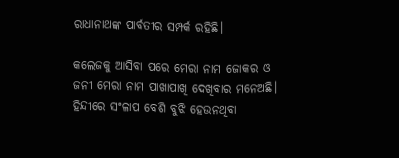ରାଧାନାଥଙ୍କ ପାର୍ବତୀର ସମ୍ପର୍କ ରହିଛି।

କଲେଜକୁ ଆସିବା ପରେ ମେରା ନାମ ଜୋକର ଓ ଜନୀ ମେରା ନାମ ପାଖାପାଖି ଦେଖିବାର ମନେଅଛି। ହିନ୍ଦୀରେ ସଂଳାପ ବେଶି ବୁଝି ହେଉନଥିବା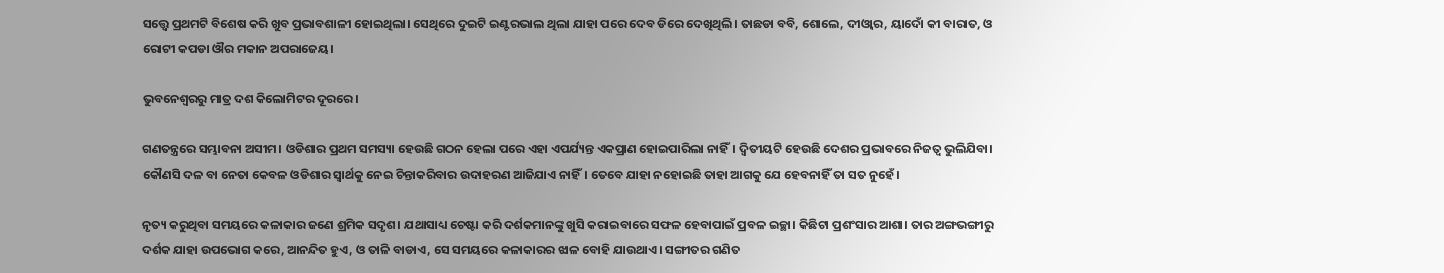ସତ୍ତ୍ୱେ ପ୍ରଥମଟି ବିଶେଷ କରି ଖୁବ ପ୍ରଭାବଶାଳୀ ହୋଇଥିଲା। ସେଥିରେ ଦୁଇଟି ଇଣ୍ଟରଭାଲ ଥିଲା ଯାହା ପରେ ଦେବ ଡିରେ ଦେଖିଥିଲି। ତାଛଡା ବବି, ଶୋଲେ, ଦୀଓ୍ବାର, ୟାଦୋଁ କୀ ବାରାତ, ଓ ରୋଟୀ କପଡା ଔର ମକାନ ଅପରାଜେୟ।

ଭୁବନେଶ୍ବରରୁ ମାତ୍ର ଦଶ କିଲୋମିଟର ଦୂରରେ।

ଗଣତନ୍ତ୍ରରେ ସମ୍ଭାବନା ଅସୀମ। ଓଡିଶାର ପ୍ରଥମ ସମସ୍ୟା ହେଉଛି ଗଠନ ହେଲା ପରେ ଏହା ଏପର୍ଯ୍ୟନ୍ତ ଏକପ୍ରାଣ ହୋଇପାରିଲା ନାହିଁ। ଦ୍ବିତୀୟଟି ହେଉଛି ଦେଶର ପ୍ରଭାବରେ ନିଜତ୍ବ ଭୁଲିଯିବା। କୌଣସି ଦଳ ବା ନେତା କେବଳ ଓଡିଶାର ସ୍ବାର୍ଥକୁ ନେଇ ଚିନ୍ତାକରିବାର ଉଦାହରଣ ଆଜିଯାଏ ନାହିଁ। ତେବେ ଯାହା ନହୋଇଛି ତାହା ଆଗକୁ ଯେ ହେବନାହିଁ ତା ସତ ନୁହେଁ।

ନୃତ୍ୟ କରୁଥିବା ସମୟରେ କଳାକାର ଜଣେ ଶ୍ରମିକ ସଦୃଶ। ଯଥାସାଧ୍ୟ ଚେଷ୍ଟା କରି ଦର୍ଶକମାନଙ୍କୁ ଖୁସି କରାଇବାରେ ସଫଳ ହେବାପାଇଁ ପ୍ରବଳ ଇଚ୍ଛା। କିଛିଟା ପ୍ରଶଂସାର ଆଶା। ତାର ଅଙ୍ଗଭଙ୍ଗୀରୁ ଦର୍ଶକ ଯାହା ଉପଭୋଗ କରେ, ଆନନ୍ଦିତ ହୁଏ, ଓ ତାଳି ବାଡାଏ, ସେ ସମୟରେ କଳାକାରର ଝାଳ ବୋହି ଯାଉଥାଏ। ସଙ୍ଗୀତର ଗଣିତ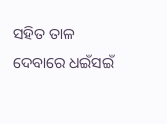ସହିତ ତାଳ ଦେବାରେ ଧଇଁସଇଁ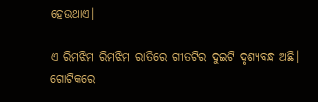ହେଉଥାଏ।

ଏ ରିମଝିମ ରିମଝିମ ରାତିରେ ଗୀତଟିର ଦୁଇଟି ଦୃଶ୍ୟବନ୍ଧ ଅଛି। ଗୋଟିକରେ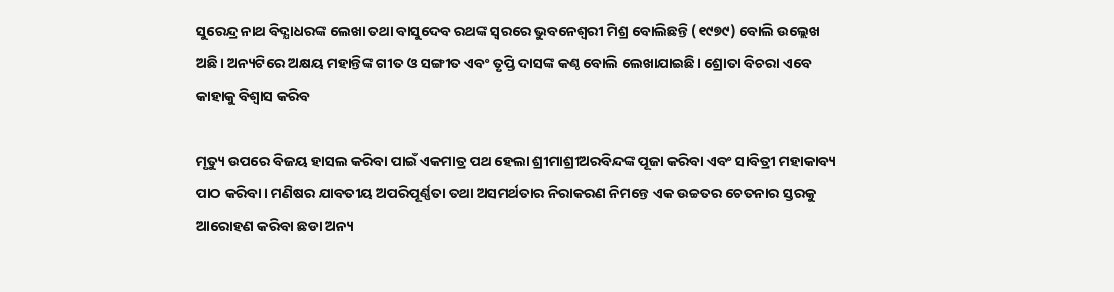ସୁରେନ୍ଦ୍ର ନାଥ ବିଦ୍ଯାଧରଙ୍କ ଲେଖା ତଥା ବାସୁଦେବ ରଥଙ୍କ ସ୍ବରରେ ଭୁବନେଶ୍ବରୀ ମିଶ୍ର ବୋଲିଛନ୍ତି (୧୯୭୯) ବୋଲି ଉଲ୍ଲେଖ ଅଛି। ଅନ୍ୟଟିରେ ଅକ୍ଷୟ ମହାନ୍ତିଙ୍କ ଗୀତ ଓ ସଙ୍ଗୀତ ଏବଂ ତୃପ୍ତି ଦାସଙ୍କ କଣ୍ଠ ବୋଲି ଲେଖାଯାଇଛି। ଶ୍ରୋତା ବିଚରା ଏବେ କାହାକୁ ବିଶ୍ୱାସ କରିବ

ମୃତ୍ୟୁ ଉପରେ ବିଜୟ ହାସଲ କରିବା ପାଇଁ ଏକମାତ୍ର ପଥ ହେଲା ଶ୍ରୀମାଶ୍ରୀଅରବିନ୍ଦଙ୍କ ପୂଜା କରିବା ଏବଂ ସାବିତ୍ରୀ ମହାକାବ୍ୟ ପାଠ କରିବା। ମଣିଷର ଯାବତୀୟ ଅପରିପୂର୍ଣ୍ଣତା ତଥା ଅସମର୍ଥତାର ନିରାକରଣ ନିମନ୍ତେ ଏକ ଉଚ୍ଚତର ଚେତନାର ସ୍ତରକୁ ଆରୋହଣ କରିବା ଛଡା ଅନ୍ୟ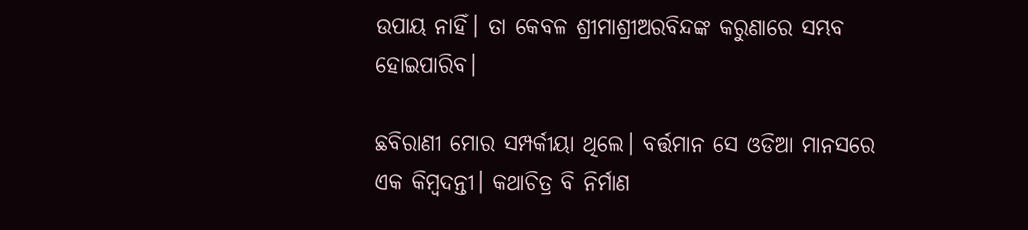ଉପାୟ ନାହିଁ। ତା କେବଳ ଶ୍ରୀମାଶ୍ରୀଅରବିନ୍ଦଙ୍କ କରୁଣାରେ ସମ୍ଭବ ହୋଇପାରିବ।

ଛବିରାଣୀ ମୋର ସମ୍ପର୍କୀୟା ଥିଲେ। ବର୍ତ୍ତମାନ ସେ ଓଡିଆ ମାନସରେ ଏକ କିମ୍ବଦନ୍ତୀ। କଥାଚିତ୍ର ବି ନିର୍ମାଣ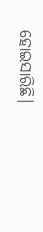ହୋଇସାରିଛି।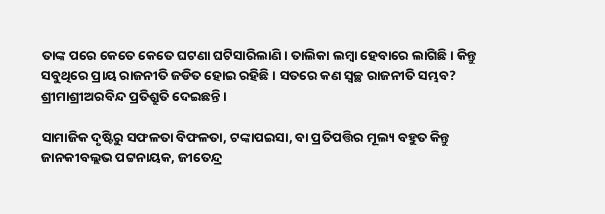ତାଙ୍କ ପରେ କେତେ କେତେ ଘଟଣା ଘଟିସାରିଲାଣି। ତାଲିକା ଲମ୍ବା ହେବାରେ ଲାଗିଛି। କିନ୍ତୁ ସବୁଥିରେ ପ୍ରାୟ ରାଜନୀତି ଜଡିତ ହୋଇ ରହିଛି। ସତରେ କଣ ସ୍ବଚ୍ଛ ରାଜନୀତି ସମ୍ଭବ? ଶ୍ରୀମାଶ୍ରୀଅରବିନ୍ଦ ପ୍ରତିଶ୍ରୁତି ଦେଇଛନ୍ତି।

ସାମାଜିକ ଦୃଷ୍ଟିରୁ ସଫଳତା ବିଫଳତା, ଟଙ୍କାପଇସା, ବା ପ୍ରତିପତ୍ତିର ମୂଲ୍ୟ ବହୁତ କିନ୍ତୁ ଜାନକୀବଲ୍ଲଭ ପଟ୍ଟନାୟକ, ଜୀତେନ୍ଦ୍ର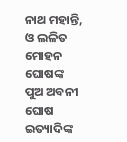ନାଥ ମହାନ୍ତି, ଓ ଲଳିତ ମୋହନ ଘୋଷଙ୍କ ପୁଅ ଅବନୀ ଘୋଷ ଇତ୍ୟାଦିଙ୍କ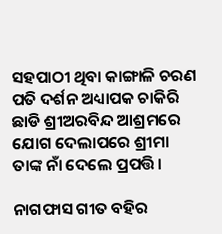ସହପାଠୀ ଥିବା କାଙ୍ଗାଳି ଚରଣ ପତି ଦର୍ଶନ ଅଧ୍ୟାପକ ଚାକିରି ଛାଡି ଶ୍ରୀଅରବିନ୍ଦ ଆଶ୍ରମରେ ଯୋଗ ଦେଲାପରେ ଶ୍ରୀମା ତାଙ୍କ ନାଁ ଦେଲେ ପ୍ରପତ୍ତି।

ନାଗଫାସ ଗୀତ ବହିର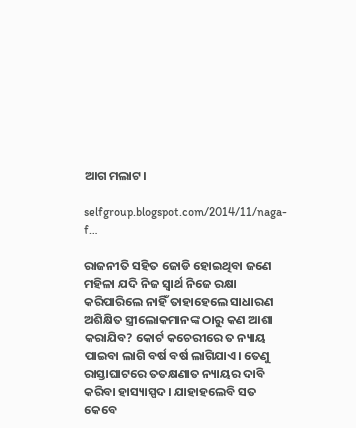ଆଗ ମଲାଟ।

selfgroup.blogspot.com/2014/11/naga-f…

ରାଜନୀତି ସହିତ ଜୋଡି ହୋଇଥିବା ଜଣେ ମହିଳା ଯଦି ନିଜ ସ୍ବାର୍ଥ ନିଜେ ରକ୍ଷା କରିପାରିଲେ ନାହିଁ ତାହାହେଲେ ସାଧାରଣ ଅଶିକ୍ଷିତ ସ୍ତ୍ରୀଲୋକମାନଙ୍କ ଠାରୁ କଣ ଆଶା କରାଯିବ? କୋର୍ଟ କଚେରୀରେ ତ ନ୍ୟାୟ ପାଇବା ଲାଗି ବର୍ଷ ବର୍ଷ ଲାଗିଯାଏ। ତେଣୁ ରାସ୍ତାଘାଟରେ ତତକ୍ଷଣାତ ନ୍ୟାୟର ଦାବି କରିବା ହାସ୍ୟାସ୍ପଦ। ଯାହାହଲେବି ସତ କେବେ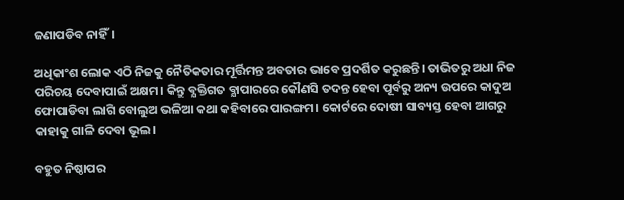ଜଣାପଡିବ ନାହିଁ।

ଅଧିକାଂଶ ଲୋକ ଏଠି ନିଜକୁ ନୈତିକତାର ମୂର୍ତ୍ତିମନ୍ତ ଅବତାର ଭାବେ ପ୍ରଦର୍ଶିତ କରୁଛନ୍ତି। ତାଭିତରୁ ଅଧା ନିଜ ପରିଚୟ ଦେବାପାଇଁ ଅକ୍ଷମ। କିନ୍ତୁ ବ୍ଯକ୍ତିଗତ ବ୍ଯାପାରରେ କୌଣସି ତଦନ୍ତ ହେବା ପୂର୍ବରୁ ଅନ୍ୟ ଉପରେ କାଦୁଅ ଫୋପାଡିବା ଲାଗି ବୋଲୁଅ ଭଳିଆ କଥା କହିବାରେ ପାରଙ୍ଗମ। କୋର୍ଟରେ ଦୋଷୀ ସାବ୍ୟସ୍ତ ହେବା ଆଗରୁ କାହାକୁ ଗାଳି ଦେବା ଭୂଲ।

ବହୁତ ନିଷ୍ଠାପର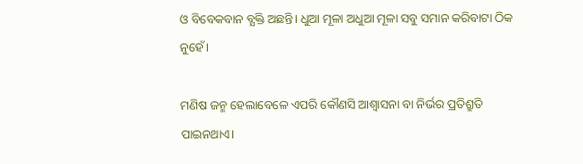ଓ ବିବେକବାନ ବ୍ଯକ୍ତି ଅଛନ୍ତି। ଧୁଆ ମୂଳା ଅଧୁଆ ମୂଳା ସବୁ ସମାନ କରିବାଟା ଠିକ ନୁହେଁ।

ମଣିଷ ଜନ୍ମ ହେଲାବେଳେ ଏପରି କୌଣସି ଆଶ୍ବାସନା ବା ନିର୍ଭର ପ୍ରତିଶ୍ରୁତି ପାଇନଥାଏ।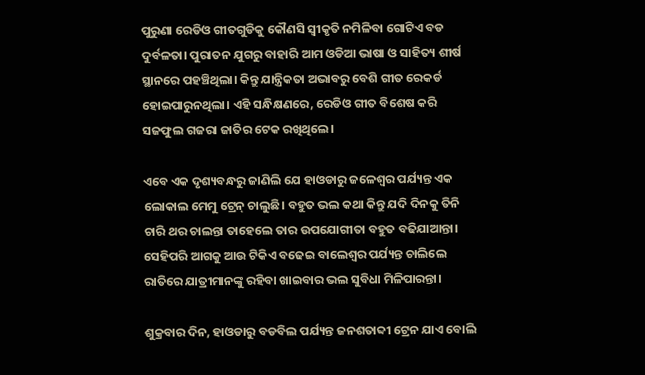ପୁରୁଣା ରେଡିଓ ଗୀତଗୁଡିକୁ କୌଣସି ସ୍ବୀକୃତି ନମିଳିବା ଗୋଟିଏ ବଡ ଦୁର୍ବଳତା। ପୁରାତନ ଯୁଗରୁ ବାହାରି ଆମ ଓଡିଆ ଭାଷା ଓ ସାହିତ୍ୟ ଶୀର୍ଷ ସ୍ଥାନରେ ପହଞ୍ଚିଥିଲା। କିନ୍ତୁ ଯାନ୍ତ୍ରିକତା ଅଭାବରୁ ବେଶି ଗୀତ ରେକର୍ଡ ହୋଇପାରୁନଥିଲା। ଏହି ସନ୍ଧିକ୍ଷଣରେ, ରେଡିଓ ଗୀତ ବିଶେଷ କରି ସଜଫୁଲ ଗଜରା ଜାତିର ଟେକ ରଖିଥିଲେ।

ଏବେ ଏକ ଦୃଶ୍ୟବନ୍ଧରୁ ଜାଣିଲି ଯେ ହାଓଡାରୁ ଜଳେଶ୍ଵର ପର୍ଯ୍ୟନ୍ତ ଏକ ଲୋକାଲ ମେମୁ ଟ୍ରେନ୍ ଚାଲୁଛି। ବହୁତ ଭଲ କଥା କିନ୍ତୁ ଯଦି ଦିନକୁ ତିନି ଚାରି ଥର ଚାଲନ୍ତା ତାହେଲେ ତାର ଉପଯୋଗୀତା ବହୁତ ବଢିଯାଆନ୍ତା। ସେହିପରି ଆଗକୁ ଆଉ ଟିକିଏ ବଢେଇ ବାଲେଶ୍ବର ପର୍ଯ୍ୟନ୍ତ ଚାଲିଲେ ରାତିରେ ଯାତ୍ରୀମାନଙ୍କୁ ରହିବା ଖାଇବାର ଭଲ ସୁବିଧା ମିଳିପାରନ୍ତା।

ଶୁକ୍ରବାର ଦିନ, ହାଓଡାରୁ ବଡବିଲ ପର୍ଯ୍ୟନ୍ତ ଜନଶତାବ୍ଦୀ ଟ୍ରେନ ଯାଏ ବୋଲି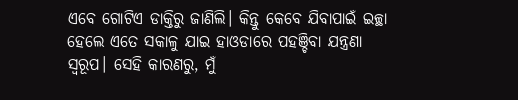ଏବେ ଗୋଟିଏ ଡାକ୍ତିରୁ ଜାଣିଲି। କିନ୍ତୁ କେବେ ଯିବାପାଇଁ ଇଚ୍ଛା ହେଲେ ଏତେ ସକାଳୁ ଯାଇ ହାଓଡାରେ ପହଞ୍ଚିବା ଯନ୍ତ୍ରଣା ସ୍ବରୂପ। ସେହି କାରଣରୁ, ମୁଁ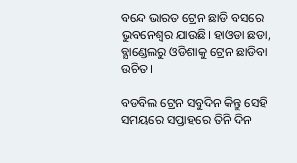ବନ୍ଦେ ଭାରତ ଟ୍ରେନ ଛାଡି ବସରେ ଭୁବନେଶ୍ବର ଯାଉଛି। ହାଓଡା ଛଡା, ବ୍ଯାଣ୍ଡେଲରୁ ଓଡିଶାକୁ ଟ୍ରେନ ଛାଡିବା ଉଚିତ।

ବଡବିଲ ଟ୍ରେନ ସବୁଦିନ କିନ୍ତୁ ସେହି ସମୟରେ ସପ୍ତାହରେ ତିନି ଦିନ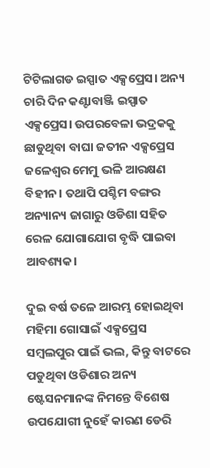ଟିଟିଲାଗଡ ଇସ୍ପାତ ଏକ୍ସପ୍ରେସ। ଅନ୍ୟ ଚାରି ଦିନ କଣ୍ଟାବାଞ୍ଜି ଇସ୍ପାତ ଏକ୍ସପ୍ରେସ। ଉପରବେଳା ଭଦ୍ରକକୁ ଛାଡୁଥିବା ବାଘା ଜତୀନ ଏକ୍ସପ୍ରେସ ଜଳେଶ୍ଵର ମେମୁ ଭଳି ଆରକ୍ଷଣ ବିହୀନ। ତଥାପି ପଶ୍ଚିମ ବଙ୍ଗର ଅନ୍ୟାନ୍ୟ ଜାଗାରୁ ଓଡିଶା ସହିତ ରେଳ ଯୋଗାଯୋଗ ବୃଦ୍ଧି ପାଇବା ଆବଶ୍ୟକ।

ଦୁଇ ବର୍ଷ ତଳେ ଆରମ୍ଭ ହୋଇଥିବା ମହିମା ଗୋସାଇଁ ଏକ୍ସପ୍ରେସ ସମ୍ବଲପୁର ପାଇଁ ଭଲ, କିନ୍ତୁ ବାଟରେ ପଡୁଥିବା ଓଡିଶାର ଅନ୍ୟ ଷ୍ଟେସନମାନଙ୍କ ନିମନ୍ତେ ବିଶେଷ ଉପଯୋଗୀ ନୁହେଁ କାରଣ ଡେରି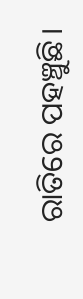ରାତିରେ ପହଞ୍ଚୁଛି।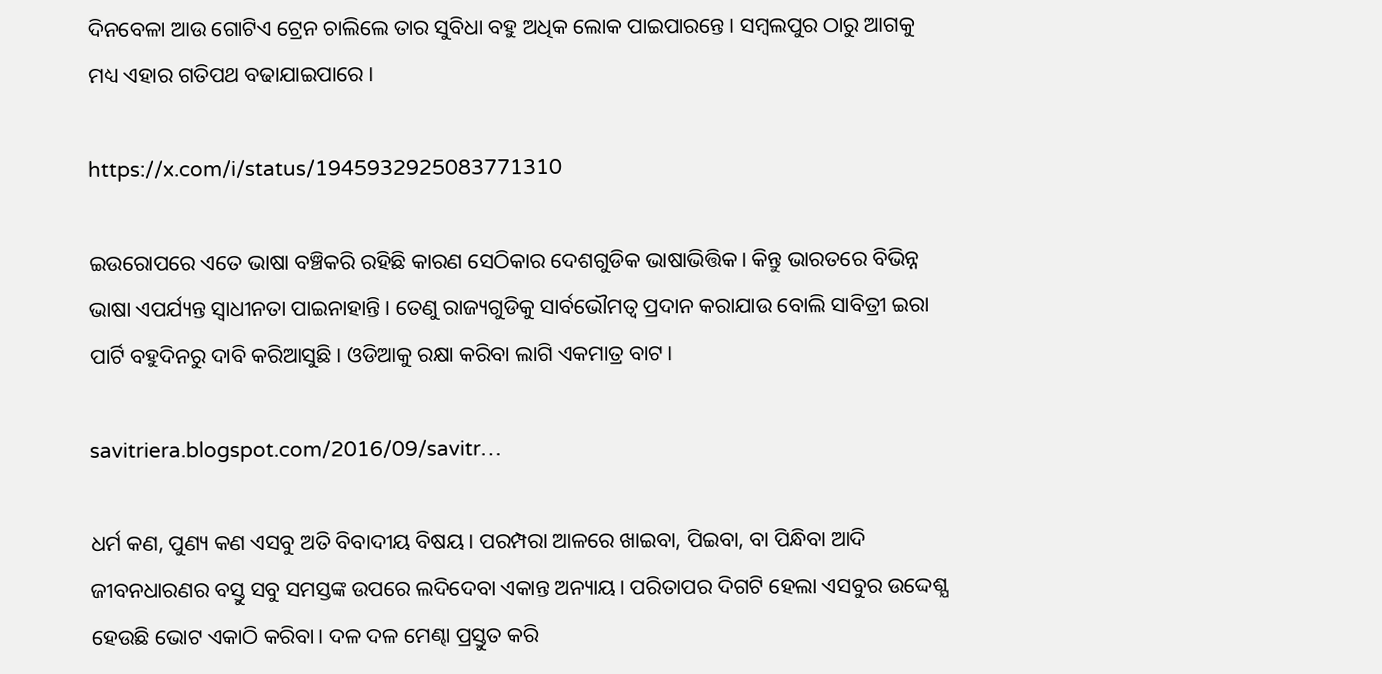ଦିନବେଳା ଆଉ ଗୋଟିଏ ଟ୍ରେନ ଚାଲିଲେ ତାର ସୁବିଧା ବହୁ ଅଧିକ ଲୋକ ପାଇପାରନ୍ତେ। ସମ୍ବଲପୁର ଠାରୁ ଆଗକୁ ମଧ୍ୟ ଏହାର ଗତିପଥ ବଢାଯାଇପାରେ।

https://x.com/i/status/1945932925083771310

ଇଉରୋପରେ ଏତେ ଭାଷା ବଞ୍ଚିକରି ରହିଛି କାରଣ ସେଠିକାର ଦେଶଗୁଡିକ ଭାଷାଭିତ୍ତିକ। କିନ୍ତୁ ଭାରତରେ ବିଭିନ୍ନ ଭାଷା ଏପର୍ଯ୍ୟନ୍ତ ସ୍ବାଧୀନତା ପାଇନାହାନ୍ତି। ତେଣୁ ରାଜ୍ୟଗୁଡିକୁ ସାର୍ବଭୌମତ୍ବ ପ୍ରଦାନ କରାଯାଉ ବୋଲି ସାବିତ୍ରୀ ଇରା ପାର୍ଟି ବହୁଦିନରୁ ଦାବି କରିଆସୁଛି। ଓଡିଆକୁ ରକ୍ଷା କରିବା ଲାଗି ଏକମାତ୍ର ବାଟ।

savitriera.blogspot.com/2016/09/savitr…

ଧର୍ମ କଣ, ପୁଣ୍ୟ କଣ ଏସବୁ ଅତି ବିବାଦୀୟ ବିଷୟ। ପରମ୍ପରା ଆଳରେ ଖାଇବା, ପିଇବା, ବା ପିନ୍ଧିବା ଆଦି ଜୀବନଧାରଣର ବସ୍ତୁ ସବୁ ସମସ୍ତଙ୍କ ଉପରେ ଲଦିଦେବା ଏକାନ୍ତ ଅନ୍ୟାୟ। ପରିତାପର ଦିଗଟି ହେଲା ଏସବୁର ଉଦ୍ଦେଶ୍ଯ ହେଉଛି ଭୋଟ ଏକାଠି କରିବା। ଦଳ ଦଳ ମେଣ୍ଢା ପ୍ରସ୍ତୁତ କରି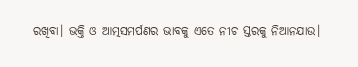ରଖିବା। ଭକ୍ତି ଓ ଆତ୍ମସମର୍ପଣର ଭାବକୁ ଏତେ ନୀଚ ସ୍ତରକୁ ନିଆନଯାଉ।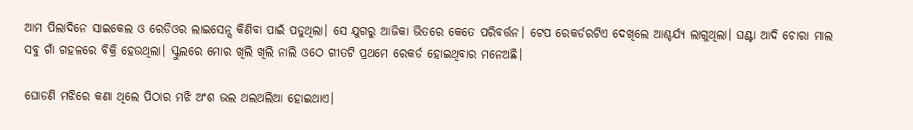ଆମ ପିଲାଦିନେ ସାଇକେଲ ଓ ରେଡିଓର ଲାଇସେନ୍ସ କିଣିବା ପାଇଁ ପଡୁଥିଲା। ସେ ଯୁଗରୁ ଆଜିକା ଭିତରେ କେତେ ପରିବର୍ତ୍ତନ। ଟେପ ରେକର୍ଡରଟିଏ ଦେଖିଲେ ଆଶ୍ଚର୍ଯ୍ୟ ଲାଗୁଥିଲା। ଘଣ୍ଟା ଆଦି ଚୋରା ମାଲ ସବୁ ଗାଁ ଗହଳରେ ବିକ୍ରି ହେଉଥିଲା। ସ୍କୁଲରେ ମୋର ଖିଲି ଖିଲି ନାଲି ଓଠେ ଗୀତଟି ପ୍ରଥମେ ରେକର୍ଡ ହୋଇଥିବାର ମନେଅଛି।

ଘୋଡଣି ମଝିରେ କଣା ଥିଲେ ପିଠାର ମଝି ଅଂଶ ଭଲ ଥଲଥଲିଆ ହୋଇଥାଏ।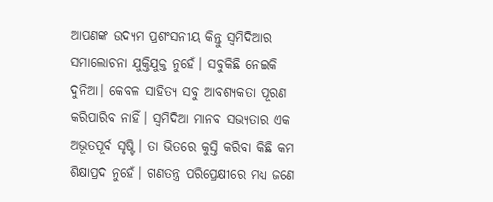ଆପଣଙ୍କ ଉଦ୍ୟମ ପ୍ରଶଂସନୀୟ କିନ୍ତୁ ସ୍ବମିଦିଆର ସମାଲୋଚନା ଯୁକ୍ତିଯୁକ୍ତ ନୁହେଁ। ସବୁକିଛି ନେଇକି ଦୁନିଆ। କେବଳ ସାହିତ୍ୟ ସବୁ ଆବଶ୍ୟକତା ପୂରଣ କରିପାରିବ ନାହିଁ। ସ୍ବମିଦିଆ ମାନବ ସଭ୍ୟତାର ଏକ ଅଭୂତପୂର୍ବ ସୃଷ୍ଟି। ତା ଭିତରେ କୁସ୍ତି କରିବା କିଛି କମ ଶିକ୍ଷାପ୍ରଦ ନୁହେଁ। ଗଣତନ୍ତ୍ର ପରିପ୍ରେକ୍ଷୀରେ ମଧ୍ୟ ଜଣେ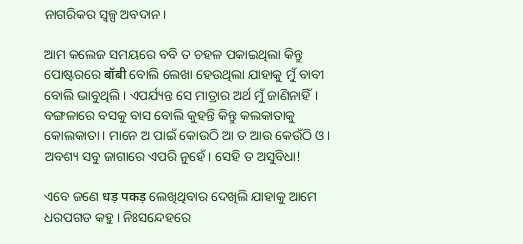ନାଗରିକର ସ୍ବଳ୍ପ ଅବଦାନ।

ଆମ କଲେଜ ସମୟରେ ବବି ତ ଚହଳ ପକାଇଥିଲା କିନ୍ତୁ ପୋଷ୍ଟରରେ बॉबी ବୋଲି ଲେଖା ହେଉଥିଲା ଯାହାକୁ ମୁଁ ବାବୀ ବୋଲି ଭାବୁଥିଲି। ଏପର୍ଯ୍ୟନ୍ତ ସେ ମାତ୍ରାର ଅର୍ଥ ମୁଁ ଜାଣିନାହିଁ। ବଙ୍ଗଳାରେ ବସକୁ ବାସ ବୋଲି କୁହନ୍ତି କିନ୍ତୁ କଲକାତାକୁ କୋଲକାତା। ମାନେ ଅ ପାଇଁ କୋଉଠି ଆ ତ ଆଉ କେଉଁଠି ଓ। ଅବଶ୍ୟ ସବୁ ଜାଗାରେ ଏପରି ନୁହେଁ। ସେହି ତ ଅସୁବିଧା!

ଏବେ ଜଣେ धड़ पकड़ ଲେଖିଥିବାର ଦେଖିଲି ଯାହାକୁ ଆମେ ଧରପଗଡ କହୁ। ନିଃସନ୍ଦେହରେ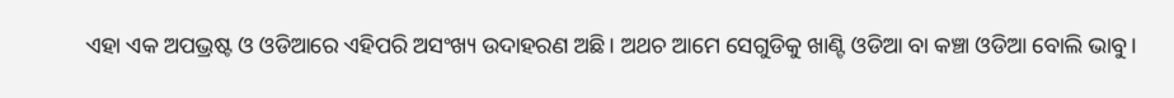ଏହା ଏକ ଅପଭ୍ରଷ୍ଟ ଓ ଓଡିଆରେ ଏହିପରି ଅସଂଖ୍ୟ ଉଦାହରଣ ଅଛି। ଅଥଚ ଆମେ ସେଗୁଡିକୁ ଖାଣ୍ଟି ଓଡିଆ ବା କଞ୍ଚା ଓଡିଆ ବୋଲି ଭାବୁ।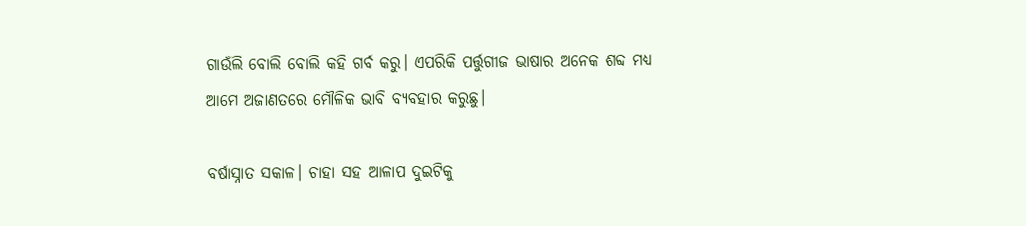ଗାଉଁଲି ବୋଲି ବୋଲି କହି ଗର୍ବ କରୁ। ଏପରିକି ପର୍ତ୍ତୁଗୀଜ ଭାଷାର ଅନେକ ଶବ୍ଦ ମଧ୍ୟ ଆମେ ଅଜାଣତରେ ମୌଳିକ ଭାବି ବ୍ୟବହାର କରୁଛୁ।

ବର୍ଷାସ୍ନାତ ସକାଳ। ଚାହା ସହ ଆଳାପ ଦୁଇଟିକୁ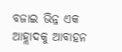ବଜାଇ ଭିନ୍ନ ଏକ ଆହ୍ଲାଦକୁ ଆବାହନ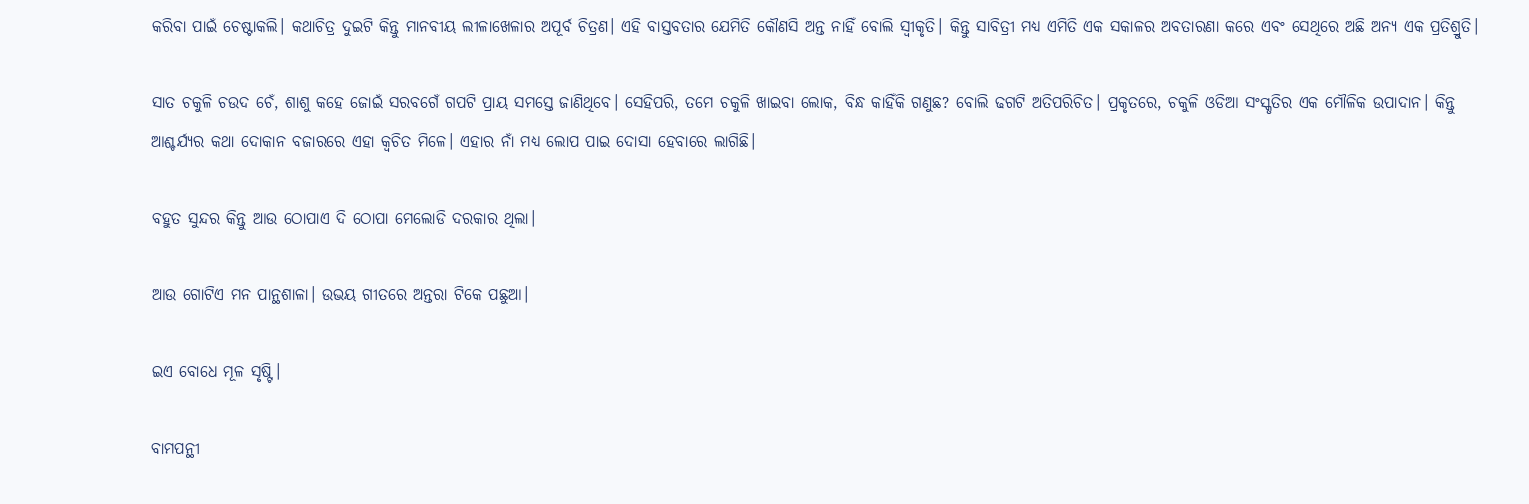କରିବା ପାଇଁ ଚେଷ୍ଟାକଲି। କଥାଚିତ୍ର ଦୁଇଟି କିନ୍ତୁ ମାନବୀୟ ଲୀଳାଖେଳାର ଅପୂର୍ବ ଚିତ୍ରଣ। ଏହି ବାସ୍ତବତାର ଯେମିତି କୌଣସି ଅନ୍ତ ନାହିଁ ବୋଲି ସ୍ବୀକୃତି। କିନ୍ତୁ ସାବିତ୍ରୀ ମଧ୍ୟ ଏମିତି ଏକ ସକାଳର ଅବତାରଣା କରେ ଏବଂ ସେଥିରେ ଅଛି ଅନ୍ୟ ଏକ ପ୍ରତିଶ୍ରୁତି।

ସାତ ଚକୁଳି ଚଉଦ ଚେଁ, ଶାଶୁ କହେ ଜୋଇଁ ସରବଗେଁ ଗପଟି ପ୍ରାୟ ସମସ୍ତେ ଜାଣିଥିବେ। ସେହିପରି, ତମେ ଚକୁଳି ଖାଇବା ଲୋକ, ବିନ୍ଧ କାହିଁକି ଗଣୁଛ? ବୋଲି ଢଗଟି ଅତିପରିଚିତ। ପ୍ରକୃତରେ, ଚକୁଳି ଓଡିଆ ସଂସ୍କୃତିର ଏକ ମୌଳିକ ଉପାଦାନ। କିନ୍ତୁ ଆଶ୍ଚର୍ଯ୍ୟର କଥା ଦୋକାନ ବଜାରରେ ଏହା କ୍ବଚିତ ମିଳେ। ଏହାର ନାଁ ମଧ୍ୟ ଲୋପ ପାଇ ଦୋସା ହେବାରେ ଲାଗିଛି।

ବହୁତ ସୁନ୍ଦର କିନ୍ତୁ ଆଉ ଠୋପାଏ ଦି ଠୋପା ମେଲୋଡି ଦରକାର ଥିଲା।

ଆଉ ଗୋଟିଏ ମନ ପାନ୍ଥଶାଳା। ଉଭୟ ଗୀତରେ ଅନ୍ତରା ଟିକେ ପଛୁଆ।

ଇଏ ବୋଧେ ମୂଳ ସୃଷ୍ଟି।

ବାମପନ୍ଥୀ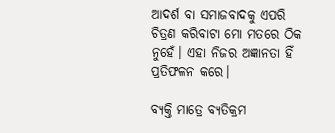ଆଦର୍ଶ ବା ସମାଜବାଦକୁ ଏପରି ଚିତ୍ରଣ କରିବାଟା ମୋ ମତରେ ଠିକ ନୁହେଁ। ଏହା ନିଜର ଅଜ୍ଞାନତା ହିଁ ପ୍ରତିଫଳନ କରେ।

ବ୍ୟକ୍ତି ମାତ୍ରେ ବ୍ଯତିକ୍ରମ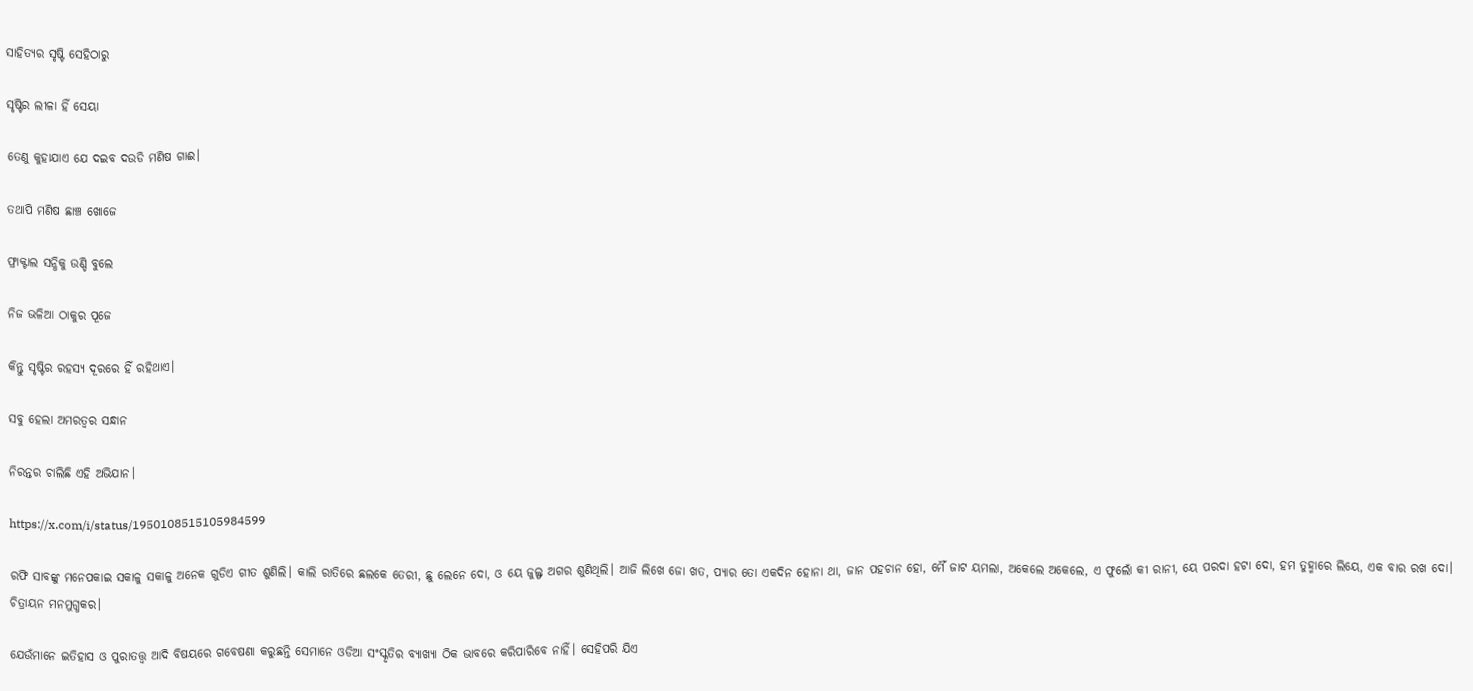ସାହିତ୍ୟର ସୃଷ୍ଟି ସେହିଠାରୁ

ସୃଷ୍ଟିର ଲୀଳା ହିଁ ସେୟା

ତେଣୁ କୁହାଯାଏ ଯେ ଦଇବ ଦଉଡି ମଣିଷ ଗାଈ।

ତଥାପି ମଣିଷ ଛାଞ୍ଚ ଖୋଜେ

ଫ୍ରାକ୍ଟାଲ ସନ୍ଧିକୁ ଉଣ୍ଡି ବୁଲେ

ନିଜ ଭଳିଆ ଠାକୁର ପୂଜେ

କିନ୍ତୁ ସୃଷ୍ଟିର ରହସ୍ୟ ଦୂରରେ ହିଁ ରହିଥାଏ।

ସବୁ ହେଲା ଅମରତ୍ବର ସନ୍ଧାନ

ନିରନ୍ତର ଚାଲିଛି ଏହି ଅଭିଯାନ।

https://x.com/i/status/1950108515105984599

ରଫି ସାବଙ୍କୁ ମନେପକାଇ ସକାଳୁ ସକାଳୁ ଅନେକ ଗୁଡିଏ ଗୀତ ଶୁଣିଲି। କାଲି ରାତିରେ ଛଲକେ ତେରୀ, ଛୁ ଲେନେ ଦୋ, ଓ ୟେ ଜୁଲ୍ଫ ଅଗର ଶୁଣିଥିଲି। ଆଜି ଲିଖେ ଜୋ ଖତ, ପ୍ଯାର ତୋ ଏକଦିନ ହୋନା ଥା, ଜାନ ପହଚାନ ହୋ, ମୈଁ ଜାଟ ୟମଲା, ଅକେଲେ ଅକେଲେ, ଏ ଫୁଲୋଁ କୀ ରାନୀ, ୟେ ପରଦା ହଟା ଦୋ, ହମ ତୁହ୍ମାରେ ଲିୟେ, ଏକ ବାର ରଖ ଦୋ। ଚିତ୍ରାୟନ ମନମୁଗ୍ଧକର।

ଯେଉଁମାନେ ଇତିହାସ ଓ ପୁରାତତ୍ତ୍ବ ଆଦି ବିଷୟରେ ଗବେଷଣା କରୁଛନ୍ତି ସେମାନେ ଓଡିଆ ସଂସ୍କୃତିର ବ୍ଯାଖ୍ଯା ଠିକ ଭାବରେ କରିପାରିବେ ନାହିଁ। ସେହିପରି ଯିଏ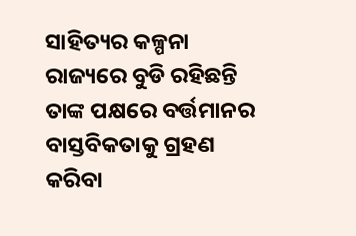ସାହିତ୍ୟର କଳ୍ପନା ରାଜ୍ୟରେ ବୁଡି ରହିଛନ୍ତି ତାଙ୍କ ପକ୍ଷରେ ବର୍ତ୍ତମାନର ବାସ୍ତବିକତାକୁ ଗ୍ରହଣ କରିବା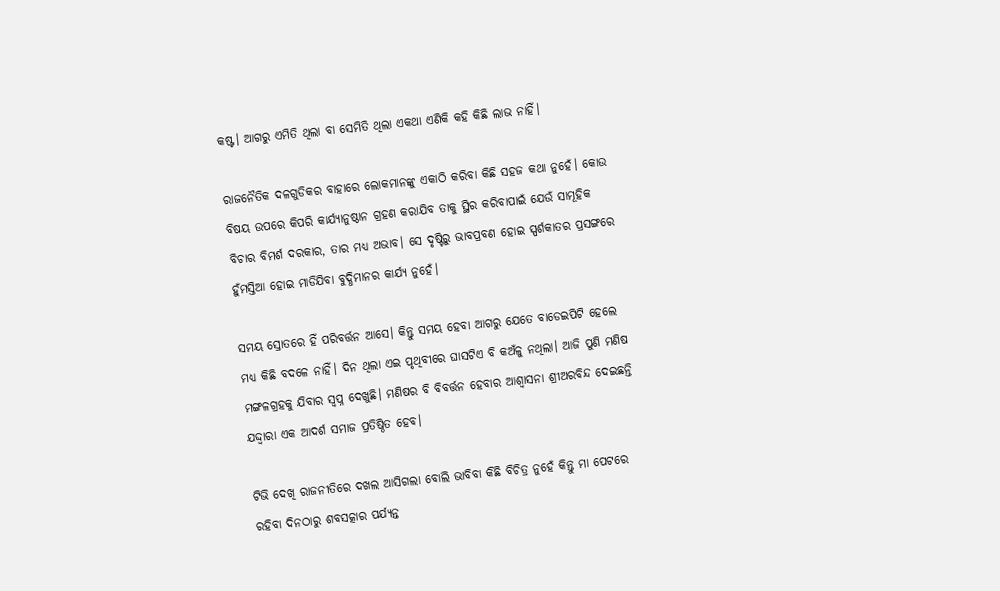କଷ୍ଟ। ଆଗରୁ ଏମିତି ଥିଲା ବା ସେମିତି ଥିଲା ଏକଥା ଏଣିକି କହି କିଛି ଲାଭ ନାହିଁ।

ରାଜନୈତିକ ଦଳଗୁଡିକର ବାହାରେ ଲୋକମାନଙ୍କୁ ଏକାଠି କରିବା କିଛି ସହଜ କଥା ନୁହେଁ। କୋଉ ବିଷୟ ଉପରେ କିପରି କାର୍ଯ୍ୟାନୁଷ୍ଠାନ ଗ୍ରହଣ କରାଯିବ ତାକୁ ସ୍ଥିର କରିବାପାଇଁ ଯେଉଁ ସାମୂହିକ ବିଚାର ବିମର୍ଶ ଦରକାର, ତାର ମଧ୍ୟ ଅଭାବ। ସେ ଦୃଷ୍ଟିରୁ ଭାବପ୍ରବଣ ହୋଇ ସ୍ପର୍ଶକାତର ପ୍ରସଙ୍ଗରେ ହୁଁମସ୍ତିଆ ହୋଇ ମାଡିଯିବା ବୁଦ୍ଧିମାନର କାର୍ଯ୍ୟ ନୁହେଁ।

ସମୟ ସ୍ରୋତରେ ହିଁ ପରିବର୍ତ୍ତନ ଆସେ। କିନ୍ତୁ ସମୟ ହେବା ଆଗରୁ ଯେତେ ବାଡେଇପିଟି ହେଲେ ମଧ୍ୟ କିଛି ବଦଳେ ନାହିଁ। ଦିନ ଥିଲା ଏଇ ପୃଥିବୀରେ ଘାସଟିଏ ବି କଅଁଳୁ ନଥିଲା। ଆଜି ପୁଣି ମଣିଷ ମଙ୍ଗଳଗ୍ରହକୁ ଯିବାର ସ୍ବପ୍ନ ଦେଖୁଛି। ମଣିଷର ବି ବିବର୍ତ୍ତନ ହେବାର ଆଶ୍ବାସନା ଶ୍ରୀଅରବିନ୍ଦ ଦେଇଛନ୍ତି ଯଦ୍ଦ୍ବାରା ଏକ ଆଦର୍ଶ ସମାଜ ପ୍ରତିଷ୍ଠିତ ହେବ।

ଟିଭି ଦେଖି ରାଜନୀତିରେ ଦଖଲ ଆସିଗଲା ବୋଲି ଭାବିବା କିଛି ବିଚିତ୍ର ନୁହେଁ କିନ୍ତୁ ମା ପେଟରେ ରହିବା ଦିନଠାରୁ ଶବସତ୍କାର ପର୍ଯ୍ୟନ୍ତ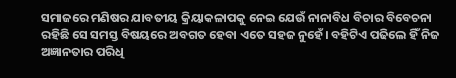ସମାଜରେ ମଣିଷର ଯାବତୀୟ କ୍ରିୟାକଳାପକୁ ନେଇ ଯେଉଁ ନାନାବିଧ ବିଚାର ବିବେଚନା ରହିଛି ସେ ସମସ୍ତ ବିଷୟରେ ଅବଗତ ହେବା ଏତେ ସହଜ ନୁହେଁ। ବହିଟିଏ ପଢିଲେ ହିଁ ନିଜ ଅଜ୍ଞାନତାର ପରିଧି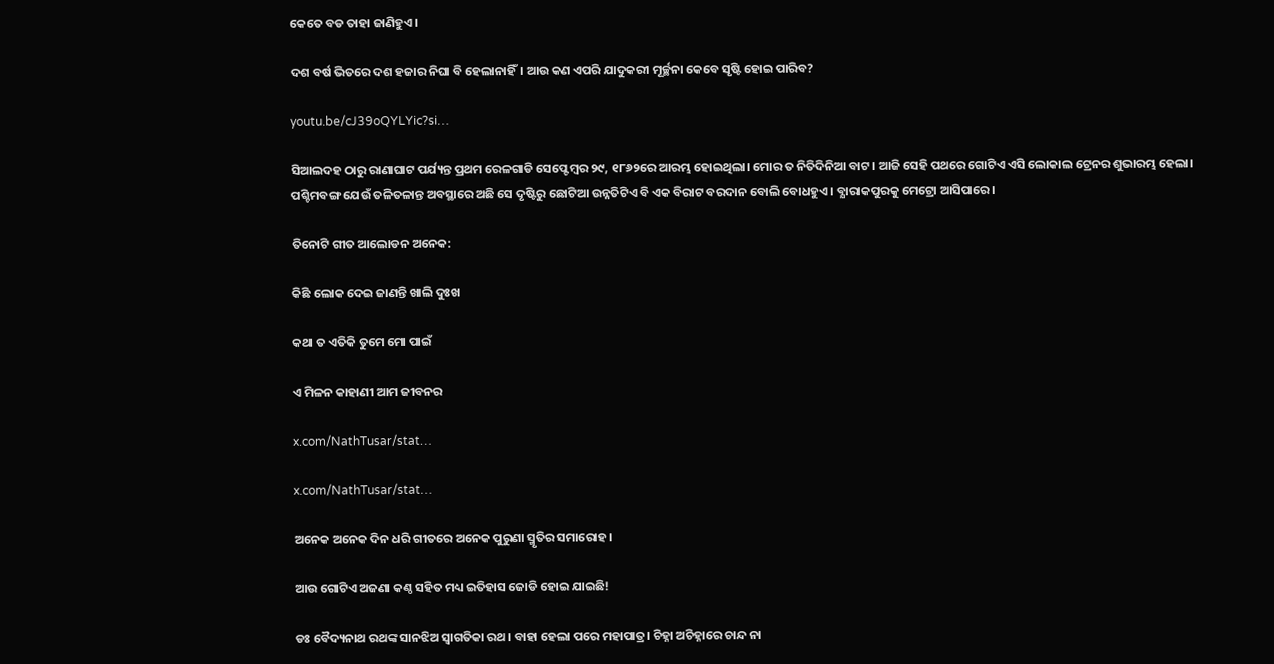କେତେ ବଡ ତାହା ଜାଣିହୁଏ।

ଦଶ ବର୍ଷ ଭିତରେ ଦଶ ହଜାର ନିଘା ବି ହେଲାନାହିଁ। ଆଉ କଣ ଏପରି ଯାଦୁକରୀ ମୂର୍ଚ୍ଛନା କେବେ ସୃଷ୍ଟି ହୋଇ ପାରିବ?

youtu.be/cJ39oQYLYic?si…

ସିଆଲଦହ ଠାରୁ ରାଣାଘାଟ ପର୍ଯ୍ୟନ୍ତ ପ୍ରଥମ ରେଳଗାଡି ସେପ୍ଟେମ୍ବର ୨୯, ୧୮୬୨ରେ ଆରମ୍ଭ ହୋଇଥିଲା। ମୋର ତ ନିତିଦିନିଆ ବାଟ। ଆଜି ସେହି ପଥରେ ଗୋଟିଏ ଏସି ଲୋକାଲ ଟ୍ରେନର ଶୁଭାରମ୍ଭ ହେଲା। ପଶ୍ଚିମବଙ୍ଗ ଯେଉଁ ତଳିତଳାନ୍ତ ଅବସ୍ଥାରେ ଅଛି ସେ ଦୃଷ୍ଟିରୁ ଛୋଟିଆ ଉନ୍ନତିଟିଏ ବି ଏକ ବିରାଟ ବରଦାନ ବୋଲି ବୋଧହୁଏ। ବ୍ଯାରାକପୁରକୁ ମେଟ୍ରୋ ଆସିପାରେ।

ତିନୋଟି ଗୀତ ଆଲୋଡନ ଅନେକ:

କିଛି ଲୋକ ଦେଇ ଜାଣନ୍ତି ଖାଲି ଦୁଃଖ

କଥା ତ ଏତିକି ତୁମେ ମୋ ପାଇଁ

ଏ ମିଳନ କାହାଣୀ ଆମ ଜୀବନର

x.com/NathTusar/stat…

x.com/NathTusar/stat…

ଅନେକ ଅନେକ ଦିନ ଧରି ଗୀତରେ ଅନେକ ପୁରୁଣା ସ୍ମୃତିର ସମାରୋହ।

ଆଉ ଗୋଟିଏ ଅଜଣା କଣ୍ଠ ସହିତ ମଧ୍ୟ ଇତିହାସ ଜୋଡି ହୋଇ ଯାଇଛି!

ଡଃ ବୈଦ୍ୟନାଥ ରଥଙ୍କ ସାନଝିଅ ସ୍ବାଗତିକା ରଥ। ବାହା ହେଲା ପରେ ମହାପାତ୍ର। ଚିହ୍ନା ଅଚିହ୍ନାରେ ଚାନ୍ଦ ନା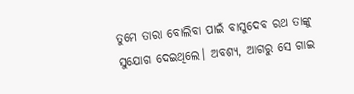ତୁମେ ତାରା ବୋଲିବା ପାଇଁ ବାସୁଦେବ ରଥ ତାଙ୍କୁ ସୁଯୋଗ ଦେଇଥିଲେ। ଅବଶ୍ୟ, ଆଗରୁ ସେ ଗାଇ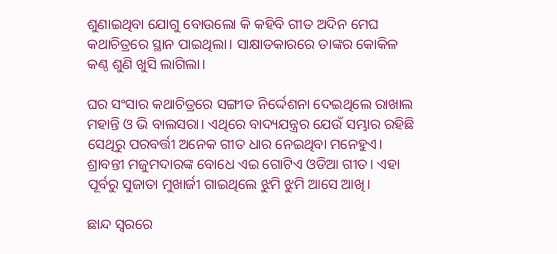ଶୁଣାଇଥିବା ଯୋଗୁ ବୋଉଲୋ କି କହିବି ଗୀତ ଅଦିନ ମେଘ କଥାଚିତ୍ରରେ ସ୍ଥାନ ପାଇଥିଲା। ସାକ୍ଷାତକାରରେ ତାଙ୍କର କୋକିଳ କଣ୍ଠ ଶୁଣି ଖୁସି ଲାଗିଲା।

ଘର ସଂସାର କଥାଚିତ୍ରରେ ସଙ୍ଗୀତ ନିର୍ଦ୍ଦେଶନା ଦେଇଥିଲେ ରାଖାଲ ମହାନ୍ତି ଓ ଭି ବାଲସରା। ଏଥିରେ ବାଦ୍ୟଯନ୍ତ୍ରର ଯେଉଁ ସମ୍ଭାର ରହିଛି ସେଥିରୁ ପରବର୍ତ୍ତୀ ଅନେକ ଗୀତ ଧାର ନେଇଥିବା ମନେହୁଏ। ଶ୍ରାବନ୍ତୀ ମଜୁମଦାରଙ୍କ ବୋଧେ ଏଇ ଗୋଟିଏ ଓଡିଆ ଗୀତ। ଏହା ପୂର୍ବରୁ ସୁଜାତା ମୁଖାର୍ଜୀ ଗାଇଥିଲେ ଝୁମି ଝୁମି ଆସେ ଆଖି।

ଛାନ୍ଦ ସ୍ବରରେ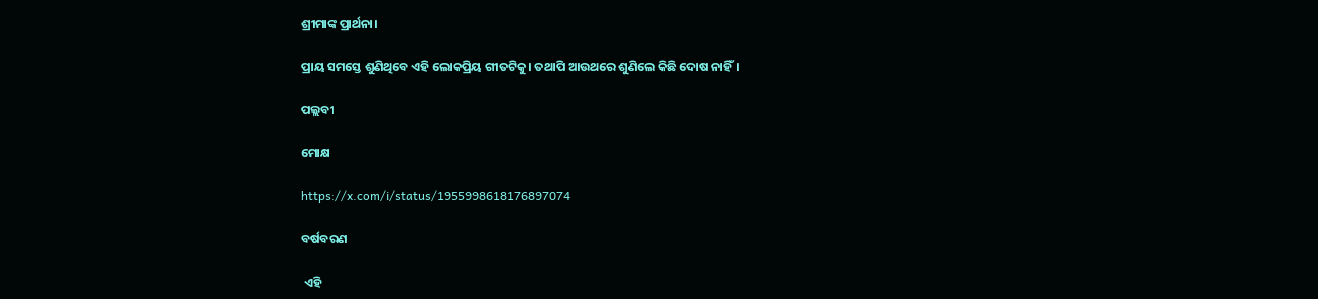ଶ୍ରୀମାଙ୍କ ପ୍ରାର୍ଥନା।

ପ୍ରାୟ ସମସ୍ତେ ଶୁଣିଥିବେ ଏହି ଲୋକପ୍ରିୟ ଗୀତଟିକୁ। ତଥାପି ଆଉଥରେ ଶୁଣିଲେ କିଛି ଦୋଷ ନାହିଁ।

ପଲ୍ଲବୀ

ମୋକ୍ଷ

https://x.com/i/status/1955998618176897074

ବର୍ଷବରଣ

 ଏହି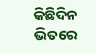କିଛିଦିନ ଭିତରେ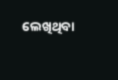ଲେଖିଥିବା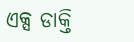ଏକ୍ସ ଡାକ୍ତି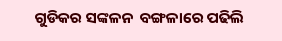ଗୁଡିକର ସଙ୍କଳନ  ବଙ୍ଗଳାରେ ପଢିଲି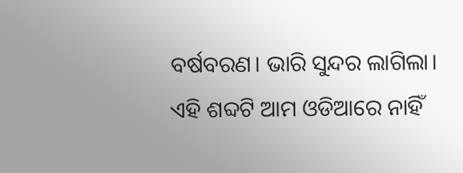ବର୍ଷବରଣ। ଭାରି ସୁନ୍ଦର ଲାଗିଲା। ଏହି ଶବ୍ଦଟି ଆମ ଓଡିଆରେ ନାହିଁ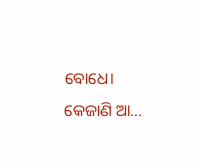ବୋଧେ। କେଜାଣି ଆ...